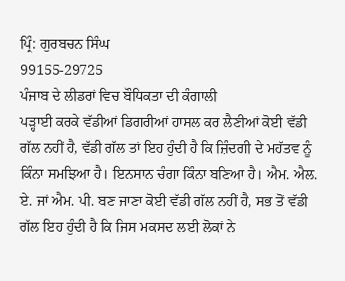ਪ੍ਰਿੰ: ਗੁਰਬਚਨ ਸਿੰਘ
99155-29725
ਪੰਜਾਬ ਦੇ ਲੀਡਰਾਂ ਵਿਚ ਬੌਧਿਕਤਾ ਦੀ ਕੰਗਾਲੀ
ਪੜ੍ਹਾਈ ਕਰਕੇ ਵੱਡੀਆਂ ਡਿਗਰੀਆਂ ਹਾਸਲ ਕਰ ਲੈਣੀਆਂ ਕੋਈ ਵੱਡੀ ਗੱਲ ਨਹੀਂ ਹੈ, ਵੱਡੀ ਗੱਲ ਤਾਂ ਇਹ ਹੁੰਦੀ ਹੈ ਕਿ ਜ਼ਿੰਦਗੀ ਦੇ ਮਹੱਤਵ ਨੂੰ ਕਿੰਨਾ ਸਮਝਿਆ ਹੈ। ਇਨਸਾਨ ਚੰਗਾ ਕਿੰਨਾ ਬਣਿਆ ਹੈ। ਐਮ. ਐਲ. ਏ. ਜਾਂ ਐਮ. ਪੀ. ਬਣ ਜਾਣਾ ਕੋਈ ਵੱਡੀ ਗੱਲ ਨਹੀਂ ਹੈ, ਸਭ ਤੋਂ ਵੱਡੀ ਗੱਲ ਇਹ ਹੁੰਦੀ ਹੈ ਕਿ ਜਿਸ ਮਕਸਦ ਲਈ ਲੋਕਾਂ ਨੇ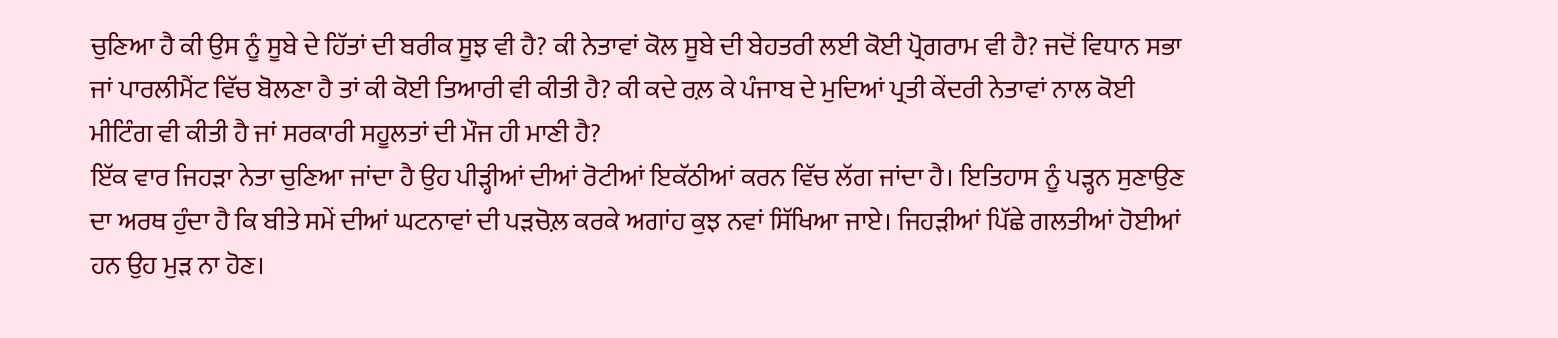ਚੁਣਿਆ ਹੈ ਕੀ ਉਸ ਨੂੰ ਸੂਬੇ ਦੇ ਹਿੱਤਾਂ ਦੀ ਬਰੀਕ ਸੂਝ ਵੀ ਹੈ? ਕੀ ਨੇਤਾਵਾਂ ਕੋਲ ਸੂਬੇ ਦੀ ਬੇਹਤਰੀ ਲਈ ਕੋਈ ਪ੍ਰੋਗਰਾਮ ਵੀ ਹੈ? ਜਦੋਂ ਵਿਧਾਨ ਸਭਾ ਜਾਂ ਪਾਰਲੀਮੈਂਟ ਵਿੱਚ ਬੋਲਣਾ ਹੈ ਤਾਂ ਕੀ ਕੋਈ ਤਿਆਰੀ ਵੀ ਕੀਤੀ ਹੈ? ਕੀ ਕਦੇ ਰਲ਼ ਕੇ ਪੰਜਾਬ ਦੇ ਮੁਦਿਆਂ ਪ੍ਰਤੀ ਕੇਂਦਰੀ ਨੇਤਾਵਾਂ ਨਾਲ ਕੋਈ ਮੀਟਿੰਗ ਵੀ ਕੀਤੀ ਹੈ ਜਾਂ ਸਰਕਾਰੀ ਸਹੂਲਤਾਂ ਦੀ ਮੌਜ ਹੀ ਮਾਣੀ ਹੈ?
ਇੱਕ ਵਾਰ ਜਿਹੜਾ ਨੇਤਾ ਚੁਣਿਆ ਜਾਂਦਾ ਹੈ ਉਹ ਪੀੜ੍ਹੀਆਂ ਦੀਆਂ ਰੋਟੀਆਂ ਇਕੱਠੀਆਂ ਕਰਨ ਵਿੱਚ ਲੱਗ ਜਾਂਦਾ ਹੈ। ਇਤਿਹਾਸ ਨੂੰ ਪੜ੍ਹਨ ਸੁਣਾਉਣ ਦਾ ਅਰਥ ਹੁੰਦਾ ਹੈ ਕਿ ਬੀਤੇ ਸਮੇਂ ਦੀਆਂ ਘਟਨਾਵਾਂ ਦੀ ਪੜਚੋਲ਼ ਕਰਕੇ ਅਗਾਂਹ ਕੁਝ ਨਵਾਂ ਸਿੱਖਿਆ ਜਾਏ। ਜਿਹੜੀਆਂ ਪਿੱਛੇ ਗਲਤੀਆਂ ਹੋਈਆਂ ਹਨ ਉਹ ਮੁੜ ਨਾ ਹੋਣ।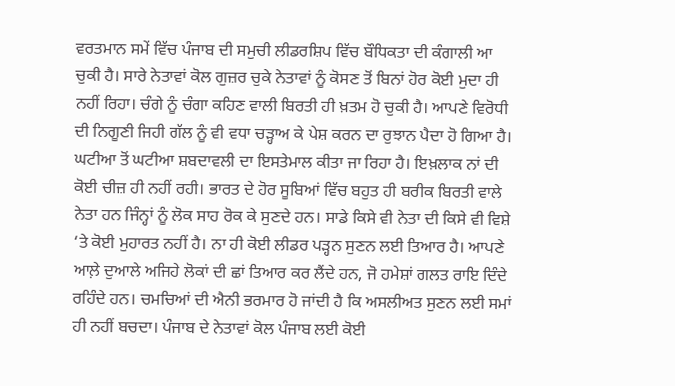ਵਰਤਮਾਨ ਸਮੇਂ ਵਿੱਚ ਪੰਜਾਬ ਦੀ ਸਮੁਚੀ ਲੀਡਰਸ਼ਿਪ ਵਿੱਚ ਬੌਧਿਕਤਾ ਦੀ ਕੰਗਾਲੀ ਆ ਚੁਕੀ ਹੈ। ਸਾਰੇ ਨੇਤਾਵਾਂ ਕੋਲ ਗੁਜ਼ਰ ਚੁਕੇ ਨੇਤਾਵਾਂ ਨੂੰ ਕੋਸਣ ਤੋਂ ਬਿਨਾਂ ਹੋਰ ਕੋਈ ਮੁਦਾ ਹੀ ਨਹੀਂ ਰਿਹਾ। ਚੰਗੇ ਨੂੰ ਚੰਗਾ ਕਹਿਣ ਵਾਲੀ ਬਿਰਤੀ ਹੀ ਖ਼ਤਮ ਹੋ ਚੁਕੀ ਹੈ। ਆਪਣੇ ਵਿਰੋਧੀ ਦੀ ਨਿਗੂਣੀ ਜਿਹੀ ਗੱਲ ਨੂੰ ਵੀ ਵਧਾ ਚੜ੍ਹਾਅ ਕੇ ਪੇਸ਼ ਕਰਨ ਦਾ ਰੁਝਾਨ ਪੈਦਾ ਹੋ ਗਿਆ ਹੈ। ਘਟੀਆ ਤੋਂ ਘਟੀਆ ਸ਼ਬਦਾਵਲੀ ਦਾ ਇਸਤੇਮਾਲ ਕੀਤਾ ਜਾ ਰਿਹਾ ਹੈ। ਇਖ਼ਲਾਕ ਨਾਂ ਦੀ ਕੋਈ ਚੀਜ਼ ਹੀ ਨਹੀਂ ਰਹੀ। ਭਾਰਤ ਦੇ ਹੋਰ ਸੂਬਿਆਂ ਵਿੱਚ ਬਹੁਤ ਹੀ ਬਰੀਕ ਬਿਰਤੀ ਵਾਲੇ ਨੇਤਾ ਹਨ ਜਿੰਨ੍ਹਾਂ ਨੂੰ ਲੋਕ ਸਾਹ ਰੋਕ ਕੇ ਸੁਣਦੇ ਹਨ। ਸਾਡੇ ਕਿਸੇ ਵੀ ਨੇਤਾ ਦੀ ਕਿਸੇ ਵੀ ਵਿਸ਼ੇ ‘ਤੇ ਕੋਈ ਮੁਹਾਰਤ ਨਹੀਂ ਹੈ। ਨਾ ਹੀ ਕੋਈ ਲੀਡਰ ਪੜ੍ਹਨ ਸੁਣਨ ਲਈ ਤਿਆਰ ਹੈ। ਆਪਣੇ ਆਲ਼ੇ ਦੁਆਲੇ ਅਜਿਹੇ ਲੋਕਾਂ ਦੀ ਛਾਂ ਤਿਆਰ ਕਰ ਲੈਂਦੇ ਹਨ, ਜੋ ਹਮੇਸ਼ਾਂ ਗਲਤ ਰਾਇ ਦਿੰਦੇ ਰਹਿੰਦੇ ਹਨ। ਚਮਚਿਆਂ ਦੀ ਐਨੀ ਭਰਮਾਰ ਹੋ ਜਾਂਦੀ ਹੈ ਕਿ ਅਸਲੀਅਤ ਸੁਣਨ ਲਈ ਸਮਾਂ ਹੀ ਨਹੀਂ ਬਚਦਾ। ਪੰਜਾਬ ਦੇ ਨੇਤਾਵਾਂ ਕੋਲ ਪੰਜਾਬ ਲਈ ਕੋਈ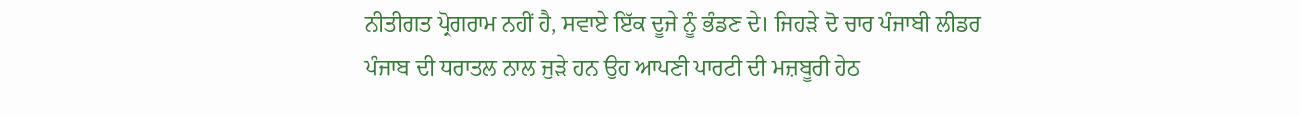ਨੀਤੀਗਤ ਪ੍ਰੋਗਰਾਮ ਨਹੀਂ ਹੈ, ਸਵਾਏ ਇੱਕ ਦੂਜੇ ਨੂੰ ਭੰਡਣ ਦੇ। ਜਿਹੜੇ ਦੋ ਚਾਰ ਪੰਜਾਬੀ ਲੀਡਰ ਪੰਜਾਬ ਦੀ ਧਰਾਤਲ ਨਾਲ ਜੁੜੇ ਹਨ ਉਹ ਆਪਣੀ ਪਾਰਟੀ ਦੀ ਮਜ਼ਬੂਰੀ ਹੇਠ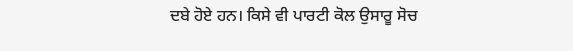ਦਬੇ ਹੋਏ ਹਨ। ਕਿਸੇ ਵੀ ਪਾਰਟੀ ਕੋਲ ਉਸਾਰੂ ਸੋਚ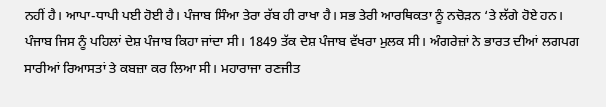ਨਹੀਂ ਹੈ। ਆਪਾ-ਧਾਪੀ ਪਈ ਹੋਈ ਹੈ। ਪੰਜਾਬ ਸਿੰਆ ਤੇਰਾ ਰੱਬ ਹੀ ਰਾਖਾ ਹੈ। ਸਭ ਤੇਰੀ ਆਰਥਿਕਤਾ ਨੂੰ ਨਚੋੜਨ ‘ਤੇ ਲੱਗੇ ਹੋਏ ਹਨ।
ਪੰਜਾਬ ਜਿਸ ਨੂੰ ਪਹਿਲਾਂ ਦੇਸ਼ ਪੰਜਾਬ ਕਿਹਾ ਜਾਂਦਾ ਸੀ। 1849 ਤੱਕ ਦੇਸ਼ ਪੰਜਾਬ ਵੱਖਰਾ ਮੁਲਕ ਸੀ। ਅੰਗਰੇਜ਼ਾਂ ਨੇ ਭਾਰਤ ਦੀਆਂ ਲਗਪਗ ਸਾਰੀਆਂ ਰਿਆਸਤਾਂ ਤੇ ਕਬਜ਼ਾ ਕਰ ਲਿਆ ਸੀ। ਮਹਾਰਾਜਾ ਰਣਜੀਤ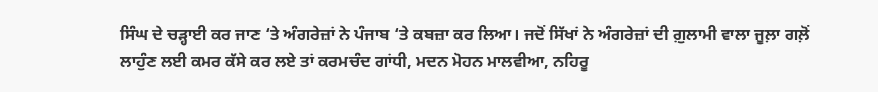ਸਿੰਘ ਦੇ ਚੜ੍ਹਾਈ ਕਰ ਜਾਣ ‘ਤੇ ਅੰਗਰੇਜ਼ਾਂ ਨੇ ਪੰਜਾਬ ‘ਤੇ ਕਬਜ਼ਾ ਕਰ ਲਿਆ। ਜਦੋਂ ਸਿੱਖਾਂ ਨੇ ਅੰਗਰੇਜ਼ਾਂ ਦੀ ਗ਼ੁਲਾਮੀ ਵਾਲਾ ਜੂਲ਼ਾ ਗਲ਼ੋਂ ਲਾਹੁੰਣ ਲਈ ਕਮਰ ਕੱਸੇ ਕਰ ਲਏ ਤਾਂ ਕਰਮਚੰਦ ਗਾਂਧੀ, ਮਦਨ ਮੋਹਨ ਮਾਲਵੀਆ, ਨਹਿਰੂ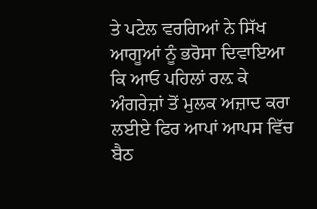ਤੇ ਪਟੇਲ ਵਰਗਿਆਂ ਨੇ ਸਿੱਖ ਆਗੂਆਂ ਨੂੰ ਭਰੋਸਾ ਦਿਵਾਇਆ ਕਿ ਆਓ ਪਹਿਲਾਂ ਰਲ਼ ਕੇ ਅੰਗਰੇਜ਼ਾਂ ਤੋਂ ਮੁਲਕ ਅਜ਼ਾਦ ਕਰਾ ਲਈਏ ਫਿਰ ਆਪਾਂ ਆਪਸ ਵਿੱਚ ਬੈਠ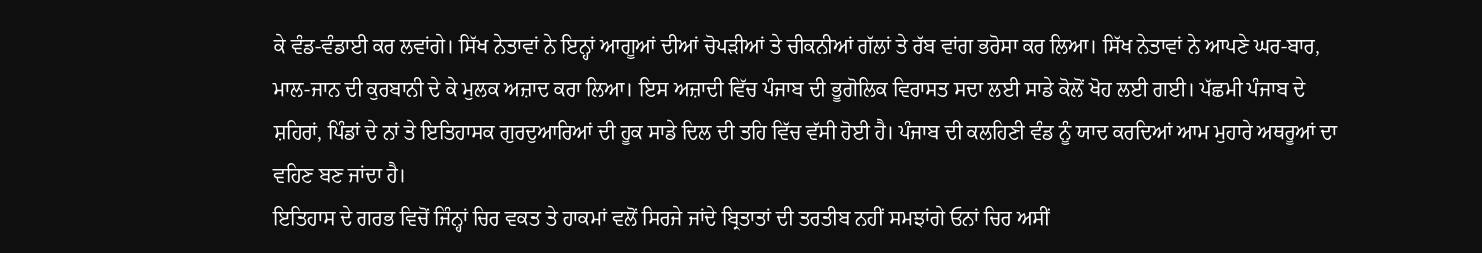ਕੇ ਵੰਡ-ਵੰਡਾਈ ਕਰ ਲਵਾਂਗੇ। ਸਿੱਖ ਨੇਤਾਵਾਂ ਨੇ ਇਨ੍ਹਾਂ ਆਗੂਆਂ ਦੀਆਂ ਚੋਪੜੀਆਂ ਤੇ ਚੀਕਨੀਆਂ ਗੱਲਾਂ ਤੇ ਰੱਬ ਵਾਂਗ ਭਰੋਸਾ ਕਰ ਲਿਆ। ਸਿੱਖ ਨੇਤਾਵਾਂ ਨੇ ਆਪਣੇ ਘਰ-ਬਾਰ, ਮਾਲ-ਜਾਨ ਦੀ ਕੁਰਬਾਨੀ ਦੇ ਕੇ ਮੁਲਕ ਅਜ਼ਾਦ ਕਰਾ ਲਿਆ। ਇਸ ਅਜ਼ਾਦੀ ਵਿੱਚ ਪੰਜਾਬ ਦੀ ਭੂਗੋਲਿਕ ਵਿਰਾਸਤ ਸਦਾ ਲਈ ਸਾਡੇ ਕੋਲੋਂ ਖੋਹ ਲਈ ਗਈ। ਪੱਛਮੀ ਪੰਜਾਬ ਦੇ ਸ਼ਹਿਰਾਂ, ਪਿੰਡਾਂ ਦੇ ਨਾਂ ਤੇ ਇਤਿਹਾਸਕ ਗੁਰਦੁਆਰਿਆਂ ਦੀ ਹੂਕ ਸਾਡੇ ਦਿਲ ਦੀ ਤਹਿ ਵਿੱਚ ਵੱਸੀ ਹੋਈ ਹੈ। ਪੰਜਾਬ ਦੀ ਕਲਹਿਣੀ ਵੰਡ ਨੂੰ ਯਾਦ ਕਰਦਿਆਂ ਆਮ ਮੁਹਾਰੇ ਅਥਰੂਆਂ ਦਾ ਵਹਿਣ ਬਣ ਜਾਂਦਾ ਹੈ।
ਇਤਿਹਾਸ ਦੇ ਗਰਭ ਵਿਚੋਂ ਜਿੰਨ੍ਹਾਂ ਚਿਰ ਵਕਤ ਤੇ ਹਾਕਮਾਂ ਵਲੋਂ ਸਿਰਜੇ ਜਾਂਦੇ ਬ੍ਰਿਤਾਤਾਂ ਦੀ ਤਰਤੀਬ ਨਹੀਂ ਸਮਝਾਂਗੇ ਓਨਾਂ ਚਿਰ ਅਸੀਂ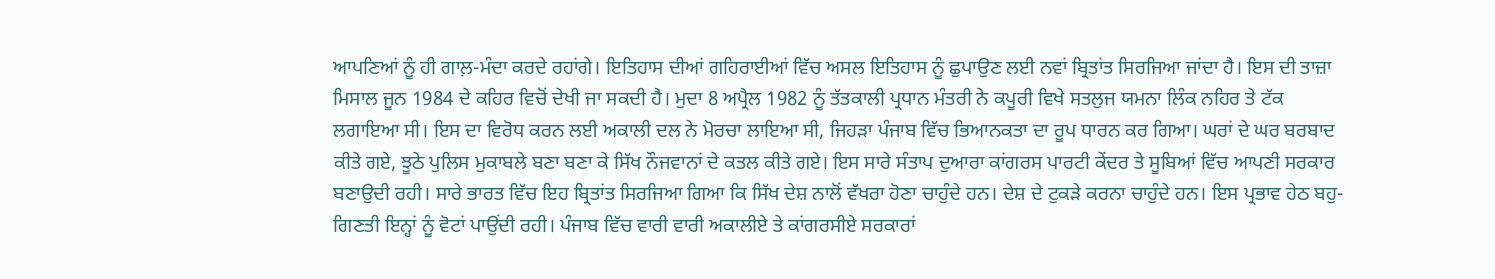ਆਪਣਿਆਂ ਨੂੰ ਹੀ ਗਾਲ਼-ਮੰਦਾ ਕਰਦੇ ਰਹਾਂਗੇ। ਇਤਿਹਾਸ ਦੀਆਂ ਗਹਿਰਾਈਆਂ ਵਿੱਚ ਅਸਲ ਇਤਿਹਾਸ ਨੂੰ ਛੁਪਾਉਣ ਲਈ ਨਵਾਂ ਬ੍ਰਿਤਾਂਤ ਸਿਰਜਿਆ ਜਾਂਦਾ ਹੈ। ਇਸ ਦੀ ਤਾਜ਼ਾ ਮਿਸਾਲ ਜੂਨ 1984 ਦੇ ਕਹਿਰ ਵਿਚੋਂ ਦੇਖੀ ਜਾ ਸਕਦੀ ਹੈ। ਮੁਦਾ 8 ਅਪ੍ਰੈਲ 1982 ਨੂੰ ਤੱਤਕਾਲੀ ਪ੍ਰਧਾਨ ਮੰਤਰੀ ਨੇ ਕਪੂਰੀ ਵਿਖੇ ਸਤਲੁਜ ਯਮਨਾ ਲਿੰਕ ਨਹਿਰ ਤੇ ਟੱਕ ਲਗਾਇਆ ਸੀ। ਇਸ ਦਾ ਵਿਰੋਧ ਕਰਨ ਲਈ ਅਕਾਲੀ ਦਲ ਨੇ ਮੋਰਚਾ ਲਾਇਆ ਸੀ, ਜਿਹੜਾ ਪੰਜਾਬ ਵਿੱਚ ਭਿਆਨਕਤਾ ਦਾ ਰੂਪ ਧਾਰਨ ਕਰ ਗਿਆ। ਘਰਾਂ ਦੇ ਘਰ ਬਰਬਾਦ ਕੀਤੇ ਗਏ, ਝੂਠੇ ਪੁਲਿਸ ਮੁਕਾਬਲੇ ਬਣਾ ਬਣਾ ਕੇ ਸਿੱਖ ਨੌਜਵਾਨਾਂ ਦੇ ਕਤਲ ਕੀਤੇ ਗਏ। ਇਸ ਸਾਰੇ ਸੰਤਾਪ ਦੁਆਰਾ ਕਾਂਗਰਸ ਪਾਰਟੀ ਕੇਂਦਰ ਤੇ ਸੂਬਿਆਂ ਵਿੱਚ ਆਪਣੀ ਸਰਕਾਰ ਬਣਾਉਦੀ ਰਹੀ। ਸਾਰੇ ਭਾਰਤ ਵਿੱਚ ਇਹ ਬ੍ਰਿਤਾਂਤ ਸਿਰਜਿਆ ਗਿਆ ਕਿ ਸਿੱਖ ਦੇਸ਼ ਨਾਲੋਂ ਵੱਖਰਾ ਹੋਣਾ ਚਾਹੁੰਦੇ ਹਨ। ਦੇਸ਼ ਦੇ ਟੁਕੜੇ ਕਰਨਾ ਚਾਹੁੰਦੇ ਹਨ। ਇਸ ਪ੍ਰਭਾਵ ਹੇਠ ਬਹੁ-ਗਿਣਤੀ ਇਨ੍ਹਾਂ ਨੂੰ ਵੋਟਾਂ ਪਾਉਂਦੀ ਰਹੀ। ਪੰਜਾਬ ਵਿੱਚ ਵਾਰੀ ਵਾਰੀ ਅਕਾਲੀਏ ਤੇ ਕਾਂਗਰਸੀਏ ਸਰਕਾਰਾਂ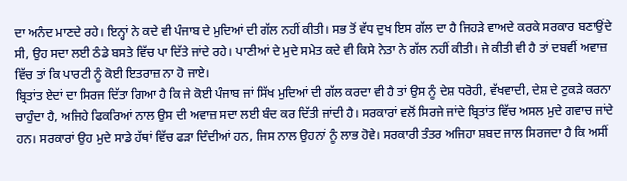ਦਾ ਅਨੰਦ ਮਾਣਦੇ ਰਹੇ। ਇਨ੍ਹਾਂ ਨੇ ਕਦੇ ਵੀ ਪੰਜਾਬ ਦੇ ਮੁਦਿਆਂ ਦੀ ਗੱਲ ਨਹੀਂ ਕੀਤੀ। ਸਭ ਤੋਂ ਵੱਧ ਦੁਖ ਇਸ ਗੱਲ ਦਾ ਹੈ ਜਿਹੜੇ ਵਾਅਦੇ ਕਰਕੇ ਸਰਕਾਰ ਬਣਾਉਂਦੇ ਸੀ, ਉਹ ਸਦਾ ਲਈ ਠੰਡੇ ਬਸਤੇ ਵਿੱਚ ਪਾ ਦਿੱਤੇ ਜਾਂਦੇ ਰਹੇ। ਪਾਣੀਆਂ ਦੇ ਮੁਦੇ ਸਮੇਤ ਕਦੇ ਵੀ ਕਿਸੇ ਨੇਤਾ ਨੇ ਗੱਲ ਨਹੀਂ ਕੀਤੀ। ਜੇ ਕੀਤੀ ਵੀ ਹੈ ਤਾਂ ਦਬਵੀਂ ਅਵਾਜ਼ ਵਿੱਚ ਤਾਂ ਕਿ ਪਾਰਟੀ ਨੂੰ ਕੋਈ ਇਤਰਾਜ਼ ਨਾ ਹੋ ਜਾਏ।
ਬ੍ਰਿਤਾਂਤ ਏਦਾਂ ਦਾ ਸਿਰਜ ਦਿੱਤਾ ਗਿਆ ਹੈ ਕਿ ਜੇ ਕੋਈ ਪੰਜਾਬ ਜਾਂ ਸਿੱਖ ਮੁਦਿਆਂ ਦੀ ਗੱਲ ਕਰਦਾ ਵੀ ਹੈ ਤਾਂ ਉਸ ਨੂੰ ਦੇਸ਼ ਧਰੋਹੀ, ਵੱਖਵਾਦੀ, ਦੇਸ਼ ਦੇ ਟੁਕੜੇ ਕਰਨਾ ਚਾਹੁੰਦਾ ਹੈ, ਅਜਿਹੇ ਫਿਕਰਿਆਂ ਨਾਲ ਉਸ ਦੀ ਅਵਾਜ਼ ਸਦਾ ਲਈ ਬੰਦ ਕਰ ਦਿੱਤੀ ਜਾਂਦੀ ਹੈ। ਸਰਕਾਰਾਂ ਵਲੋਂ ਸਿਰਜੇ ਜਾਂਦੇ ਬ੍ਰਿਤਾਂਤ ਵਿੱਚ ਅਸਲ ਮੁਦੇ ਗਵਾਚ ਜਾਂਦੇ ਹਨ। ਸਰਕਾਰਾਂ ਉਹ ਮੁਦੇ ਸਾਡੇ ਹੱਥਾਂ ਵਿੱਚ ਫੜਾ ਦਿੰਦੀਆਂ ਹਨ, ਜਿਸ ਨਾਲ ਉਹਨਾਂ ਨੂੰ ਲਾਭ ਹੋਵੇ। ਸਰਕਾਰੀ ਤੰਤਰ ਅਜਿਹਾ ਸ਼ਬਦ ਜਾਲ ਸਿਰਜਦਾ ਹੈ ਕਿ ਅਸੀਂ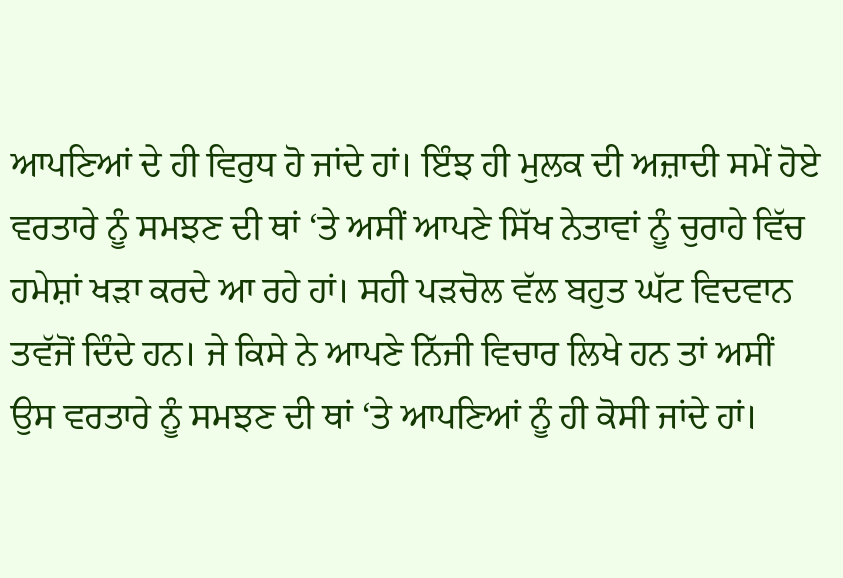ਆਪਣਿਆਂ ਦੇ ਹੀ ਵਿਰੁਧ ਹੋ ਜਾਂਦੇ ਹਾਂ। ਇੰਝ ਹੀ ਮੁਲਕ ਦੀ ਅਜ਼ਾਦੀ ਸਮੇਂ ਹੋਏ ਵਰਤਾਰੇ ਨੂੰ ਸਮਝਣ ਦੀ ਥਾਂ ‘ਤੇ ਅਸੀਂ ਆਪਣੇ ਸਿੱਖ ਨੇਤਾਵਾਂ ਨੂੰ ਚੁਰਾਹੇ ਵਿੱਚ ਹਮੇਸ਼ਾਂ ਖੜਾ ਕਰਦੇ ਆ ਰਹੇ ਹਾਂ। ਸਹੀ ਪੜਚੋਲ ਵੱਲ ਬਹੁਤ ਘੱਟ ਵਿਦਵਾਨ ਤਵੱਜੋਂ ਦਿੰਦੇ ਹਨ। ਜੇ ਕਿਸੇ ਨੇ ਆਪਣੇ ਨਿੱਜੀ ਵਿਚਾਰ ਲਿਖੇ ਹਨ ਤਾਂ ਅਸੀਂ ਉਸ ਵਰਤਾਰੇ ਨੂੰ ਸਮਝਣ ਦੀ ਥਾਂ ‘ਤੇ ਆਪਣਿਆਂ ਨੂੰ ਹੀ ਕੋਸੀ ਜਾਂਦੇ ਹਾਂ।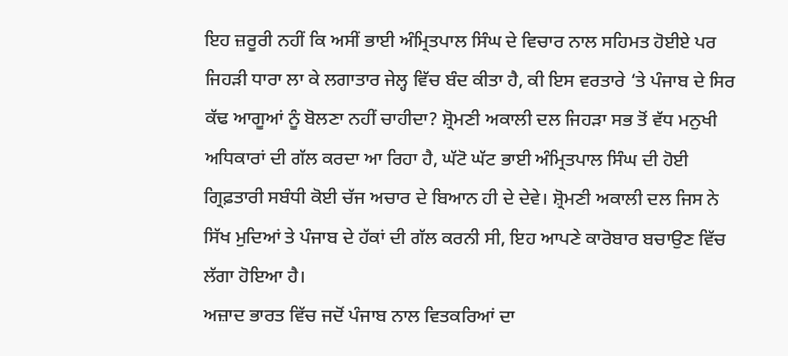ਇਹ ਜ਼ਰੂਰੀ ਨਹੀਂ ਕਿ ਅਸੀਂ ਭਾਈ ਅੰਮ੍ਰਿਤਪਾਲ ਸਿੰਘ ਦੇ ਵਿਚਾਰ ਨਾਲ ਸਹਿਮਤ ਹੋਈਏ ਪਰ ਜਿਹੜੀ ਧਾਰਾ ਲਾ ਕੇ ਲਗਾਤਾਰ ਜੇਲ੍ਹ ਵਿੱਚ ਬੰਦ ਕੀਤਾ ਹੈ, ਕੀ ਇਸ ਵਰਤਾਰੇ ‘ਤੇ ਪੰਜਾਬ ਦੇ ਸਿਰ ਕੱਢ ਆਗੂਆਂ ਨੂੰ ਬੋਲਣਾ ਨਹੀਂ ਚਾਹੀਦਾ? ਸ਼੍ਰੋਮਣੀ ਅਕਾਲੀ ਦਲ ਜਿਹੜਾ ਸਭ ਤੋਂ ਵੱਧ ਮਨੁਖੀ ਅਧਿਕਾਰਾਂ ਦੀ ਗੱਲ ਕਰਦਾ ਆ ਰਿਹਾ ਹੈ, ਘੱਟੋ ਘੱਟ ਭਾਈ ਅੰਮ੍ਰਿਤਪਾਲ ਸਿੰਘ ਦੀ ਹੋਈ ਗ੍ਰਿਫ਼ਤਾਰੀ ਸਬੰਧੀ ਕੋਈ ਚੱਜ ਅਚਾਰ ਦੇ ਬਿਆਨ ਹੀ ਦੇ ਦੇਵੇ। ਸ਼੍ਰੋਮਣੀ ਅਕਾਲੀ ਦਲ ਜਿਸ ਨੇ ਸਿੱਖ ਮੁਦਿਆਂ ਤੇ ਪੰਜਾਬ ਦੇ ਹੱਕਾਂ ਦੀ ਗੱਲ ਕਰਨੀ ਸੀ, ਇਹ ਆਪਣੇ ਕਾਰੋਬਾਰ ਬਚਾਉਣ ਵਿੱਚ ਲੱਗਾ ਹੋਇਆ ਹੈ।
ਅਜ਼ਾਦ ਭਾਰਤ ਵਿੱਚ ਜਦੋਂ ਪੰਜਾਬ ਨਾਲ ਵਿਤਕਰਿਆਂ ਦਾ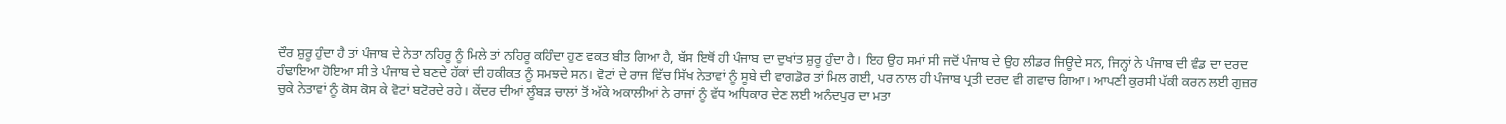ਦੌਰ ਸ਼ੁਰੂ ਹੁੰਦਾ ਹੈ ਤਾਂ ਪੰਜਾਬ ਦੇ ਨੇਤਾ ਨਹਿਰੂ ਨੂੰ ਮਿਲੇ ਤਾਂ ਨਹਿਰੂ ਕਹਿੰਦਾ ਹੁਣ ਵਕਤ ਬੀਤ ਗਿਆ ਹੈ, ਬੱਸ ਇਥੋਂ ਹੀ ਪੰਜਾਬ ਦਾ ਦੁਖਾਂਤ ਸ਼ੁਰੂ ਹੁੰਦਾ ਹੈ। ਇਹ ਉਹ ਸਮਾਂ ਸੀ ਜਦੋਂ ਪੰਜਾਬ ਦੇ ਉਹ ਲੀਡਰ ਜਿਊਦੇ ਸਨ, ਜਿਨ੍ਹਾਂ ਨੇ ਪੰਜਾਬ ਦੀ ਵੰਡ ਦਾ ਦਰਦ ਹੰਢਾਇਆ ਹੋਇਆ ਸੀ ਤੇ ਪੰਜਾਬ ਦੇ ਬਣਦੇ ਹੱਕਾਂ ਦੀ ਹਕੀਕਤ ਨੂੰ ਸਮਝਦੇ ਸਨ। ਵੋਟਾਂ ਦੇ ਰਾਜ ਵਿੱਚ ਸਿੱਖ ਨੇਤਾਵਾਂ ਨੂੰ ਸੂਬੇ ਦੀ ਵਾਗਡੋਰ ਤਾਂ ਮਿਲ ਗਈ, ਪਰ ਨਾਲ ਹੀ ਪੰਜਾਬ ਪ੍ਰਤੀ ਦਰਦ ਵੀ ਗਵਾਚ ਗਿਆ। ਆਪਣੀ ਕੁਰਸੀ ਪੱਕੀ ਕਰਨ ਲਈ ਗੁਜ਼ਰ ਚੁਕੇ ਨੇਤਾਵਾਂ ਨੂੰ ਕੋਸ ਕੋਸ ਕੇ ਵੋਟਾਂ ਬਟੋਰਦੇ ਰਹੇ। ਕੇਂਦਰ ਦੀਆਂ ਲੂੰਬੜ ਚਾਲਾਂ ਤੋਂ ਅੱਕੇ ਅਕਾਲੀਆਂ ਨੇ ਰਾਜਾਂ ਨੂੰ ਵੱਧ ਅਧਿਕਾਰ ਦੇਣ ਲਈ ਅਨੰਦਪੁਰ ਦਾ ਮਤਾ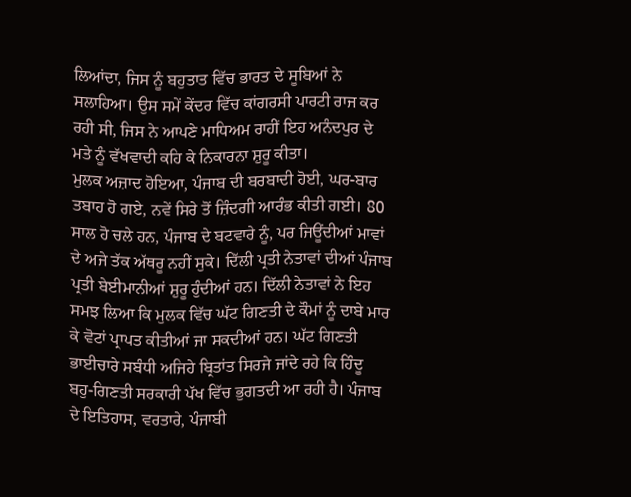ਲਿਆਂਦਾ, ਜਿਸ ਨੂੰ ਬਹੁਤਾਤ ਵਿੱਚ ਭਾਰਤ ਦੇ ਸੂਬਿਆਂ ਨੇ ਸਲਾਹਿਆ। ਉਸ ਸਮੇਂ ਕੇਂਦਰ ਵਿੱਚ ਕਾਂਗਰਸੀ ਪਾਰਟੀ ਰਾਜ ਕਰ ਰਹੀ ਸੀ, ਜਿਸ ਨੇ ਆਪਣੇ ਮਾਧਿਅਮ ਰਾਹੀਂ ਇਹ ਅਨੰਦਪੁਰ ਦੇ ਮਤੇ ਨੂੰ ਵੱਖਵਾਦੀ ਕਹਿ ਕੇ ਨਿਕਾਰਨਾ ਸ਼ੁਰੂ ਕੀਤਾ।
ਮੁਲਕ ਅਜ਼ਾਦ ਹੋਇਆ, ਪੰਜਾਬ ਦੀ ਬਰਬਾਦੀ ਹੋਈ, ਘਰ-ਬਾਰ ਤਬਾਹ ਹੋ ਗਏ, ਨਵੇਂ ਸਿਰੇ ਤੋਂ ਜ਼ਿੰਦਗੀ ਆਰੰਭ ਕੀਤੀ ਗਈ। 80 ਸਾਲ ਹੋ ਚਲੇ ਹਨ, ਪੰਜਾਬ ਦੇ ਬਟਵਾਰੇ ਨੂੰ, ਪਰ ਜਿਊਂਦੀਆਂ ਮਾਵਾਂ ਦੇ ਅਜੇ ਤੱਕ ਅੱਥਰੂ ਨਹੀਂ ਸੁਕੇ। ਦਿੱਲੀ ਪ੍ਰਤੀ ਨੇਤਾਵਾਂ ਦੀਆਂ ਪੰਜਾਬ ਪ੍ਰਤੀ ਬੇਈਮਾਨੀਆਂ ਸ਼ੁਰੂ ਹੁੰਦੀਆਂ ਹਨ। ਦਿੱਲੀ ਨੇਤਾਵਾਂ ਨੇ ਇਹ ਸਮਝ ਲਿਆ ਕਿ ਮੁਲਕ ਵਿੱਚ ਘੱਟ ਗਿਣਤੀ ਦੇ ਕੌਮਾਂ ਨੂੰ ਦਾਬੇ ਮਾਰ ਕੇ ਵੋਟਾਂ ਪ੍ਰਾਪਤ ਕੀਤੀਆਂ ਜਾ ਸਕਦੀਆਂ ਹਨ। ਘੱਟ ਗਿਣਤੀ ਭਾਈਚਾਰੇ ਸਬੰਧੀ ਅਜਿਹੇ ਬ੍ਰਿਤਾਂਤ ਸਿਰਜੇ ਜਾਂਦੇ ਰਹੇ ਕਿ ਹਿੰਦੂ ਬਹੁ-ਗਿਣਤੀ ਸਰਕਾਰੀ ਪੱਖ ਵਿੱਚ ਭੁਗਤਦੀ ਆ ਰਹੀ ਹੈ। ਪੰਜਾਬ ਦੇ ਇਤਿਹਾਸ, ਵਰਤਾਰੇ, ਪੰਜਾਬੀ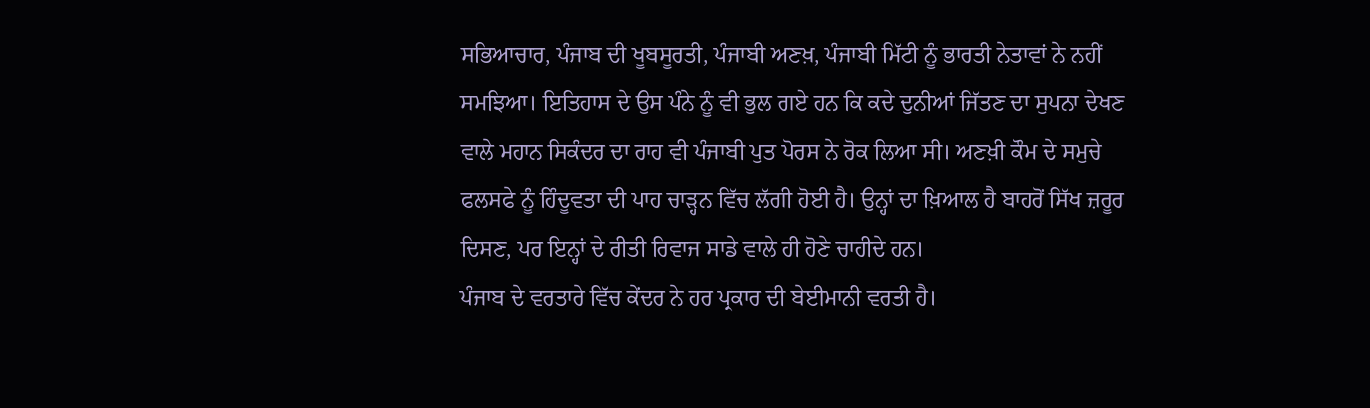ਸਭਿਆਚਾਰ, ਪੰਜਾਬ ਦੀ ਖੂਬਸੂਰਤੀ, ਪੰਜਾਬੀ ਅਣਖ਼, ਪੰਜਾਬੀ ਮਿੱਟੀ ਨੂੰ ਭਾਰਤੀ ਨੇਤਾਵਾਂ ਨੇ ਨਹੀਂ ਸਮਝਿਆ। ਇਤਿਹਾਸ ਦੇ ਉਸ ਪੰਨੇ ਨੂੰ ਵੀ ਭੁਲ ਗਏ ਹਨ ਕਿ ਕਦੇ ਦੁਨੀਆਂ ਜਿੱਤਣ ਦਾ ਸੁਪਨਾ ਦੇਖਣ ਵਾਲੇ ਮਹਾਨ ਸਿਕੰਦਰ ਦਾ ਰਾਹ ਵੀ ਪੰਜਾਬੀ ਪੁਤ ਪੋਰਸ ਨੇ ਰੋਕ ਲਿਆ ਸੀ। ਅਣਖ਼ੀ ਕੌਮ ਦੇ ਸਮੁਚੇ ਫਲਸਫੇ ਨੂੰ ਹਿੰਦੂਵਤਾ ਦੀ ਪਾਹ ਚਾੜ੍ਹਨ ਵਿੱਚ ਲੱਗੀ ਹੋਈ ਹੈ। ਉਨ੍ਹਾਂ ਦਾ ਖ਼ਿਆਲ ਹੈ ਬਾਹਰੋਂ ਸਿੱਖ ਜ਼ਰੂਰ ਦਿਸਣ, ਪਰ ਇਨ੍ਹਾਂ ਦੇ ਰੀਤੀ ਰਿਵਾਜ ਸਾਡੇ ਵਾਲੇ ਹੀ ਹੋਣੇ ਚਾਹੀਦੇ ਹਨ।
ਪੰਜਾਬ ਦੇ ਵਰਤਾਰੇ ਵਿੱਚ ਕੇਂਦਰ ਨੇ ਹਰ ਪ੍ਰਕਾਰ ਦੀ ਬੇਈਮਾਨੀ ਵਰਤੀ ਹੈ।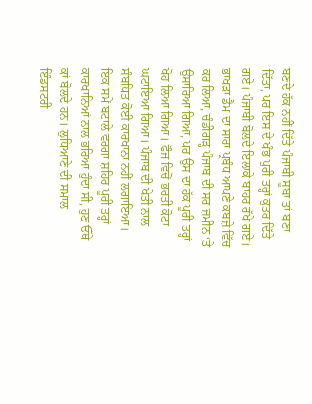ਬਣਦੇ ਹੱਕ ਨਹੀਂ ਦਿੱਤੇ ਪੰਜਾਬੀ ਸੂਬਾ ਤਾਂ ਬਣਾ ਦਿੱਤਾ, ਪਰ ਇਸ ਦੇ ਖੰਭ ਪੁਰੀ ਤਰ੍ਹਾਂ ਕੁਤਰ ਦਿੱਤੇ ਗਏ। ਪੰਜਾਬੀ ਬੋਲਦੇ ਇਲਾਕੇ ਬਾਹਰ ਰੱਖੇ ਗਏ। ਭਾਖੜਾ ਡੈਮ ਦਾ ਸਾਰਾ ਪ੍ਰਬੰਧ ਆਪਣੇ ਕਬਜ਼ੇ ਵਿੱਚ ਕਰ ਲਿਆ, ਚੰਡੀਗੜ੍ਹ ਪੰਜਾਬ ਦੀ ਸਰ ਜ਼ਮੀਨ ‘ਤੇ ਉਸਾਰਿਆ ਗਿਆ, ਪਰ ਉਸ ਦਾ ਹੱਕ ਪੂਰੀ ਤਰ੍ਹਾਂ ਖੋਹ ਲਿਆ ਗਿਆ। ਫੌਜ ਵਿਚੋਂ ਭਰਤੀ ਕੋਟਾ ਘਟਾਇਆ ਗਿਆ। ਪੰਜਾਬ ਦੀ ਖੇਤੀ ਨਾਲ ਸੰਬਧਿਤ ਕੋਈ ਕਾਰਖਾਨਾ ਨਹੀਂ ਲਗਾਇਆ। ਇਕ ਸਮੇਂ ਬਟਾਲੇ ਵਰਗਾ ਸ਼ਹਿਰ ਪੂਰੀ ਤਰ੍ਹਾਂ ਕਾਰਖਾਨਿਆਂ ਨਾਲ ਭਰਿਆ ਹੁੰਦਾ ਸੀ, ਹੁਣ ਓੱਥੇ ਕਾਂ ਬੋਲਦੇ ਹਨ। ਲੁਧਿਆਣੇ ਦੀ ਸਮਾਲ ਇੰਡਸਟਰੀ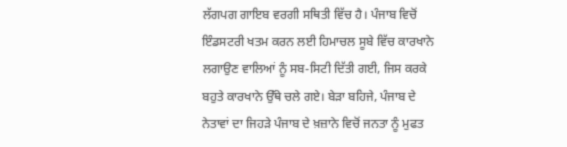ਲੱਗਪਗ ਗਾਇਬ ਵਰਗੀ ਸਥਿਤੀ ਵਿੱਚ ਹੈ। ਪੰਜਾਬ ਵਿਚੋਂ ਇੰਡਸਟਰੀ ਖਤਮ ਕਰਨ ਲਈ ਹਿਮਾਚਲ ਸੂਬੇ ਵਿੱਚ ਕਾਰਖਾਨੇ ਲਗਾਉਣ ਵਾਲਿਆਂ ਨੂੰ ਸਬ-ਸਿਟੀ ਦਿੱਤੀ ਗਈ, ਜਿਸ ਕਰਕੇ ਬਹੁਤੇ ਕਾਰਖਾਨੇ ਉੱਥੇ ਚਲੇ ਗਏ। ਬੇੜਾ ਬਹਿਜੇ, ਪੰਜਾਬ ਦੇ ਨੇਤਾਵਾਂ ਦਾ ਜਿਹੜੇ ਪੰਜਾਬ ਦੇ ਖ਼ਜ਼ਾਨੇ ਵਿਚੋਂ ਜਨਤਾ ਨੂੰ ਮੁਫਤ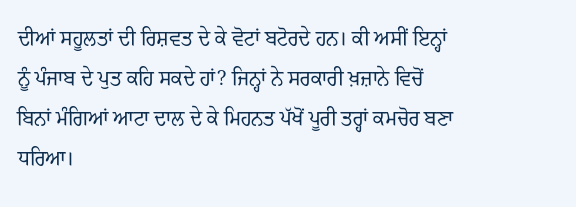ਦੀਆਂ ਸਹੂਲਤਾਂ ਦੀ ਰਿਸ਼ਵਤ ਦੇ ਕੇ ਵੋਟਾਂ ਬਟੋਰਦੇ ਹਨ। ਕੀ ਅਸੀਂ ਇਨ੍ਹਾਂ ਨੂੰ ਪੰਜਾਬ ਦੇ ਪੁਤ ਕਹਿ ਸਕਦੇ ਹਾਂ? ਜਿਨ੍ਹਾਂ ਨੇ ਸਰਕਾਰੀ ਖ਼ਜ਼ਾਨੇ ਵਿਚੋਂ ਬਿਨਾਂ ਮੰਗਿਆਂ ਆਟਾ ਦਾਲ ਦੇ ਕੇ ਮਿਹਨਤ ਪੱਖੋਂ ਪੂਰੀ ਤਰ੍ਹਾਂ ਕਮਚੋਰ ਬਣਾ ਧਰਿਆ।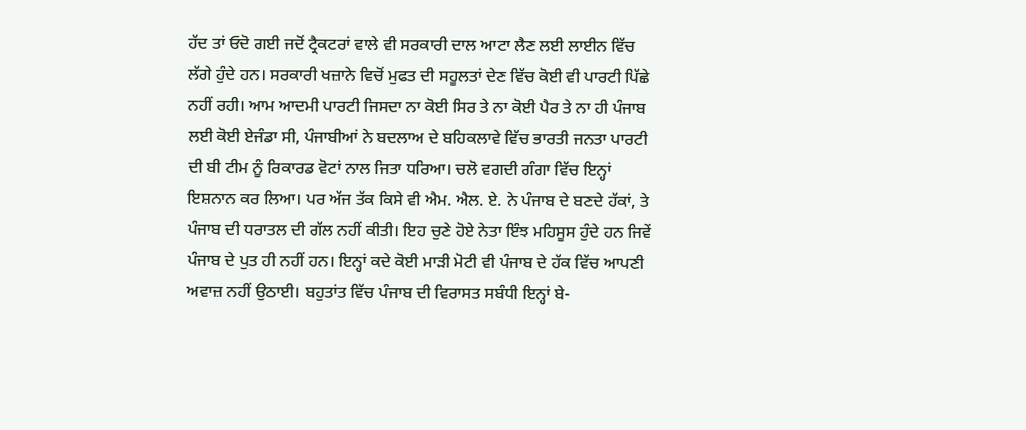ਹੱਦ ਤਾਂ ਓਦੋ ਗਈ ਜਦੋਂ ਟ੍ਰੈਕਟਰਾਂ ਵਾਲੇ ਵੀ ਸਰਕਾਰੀ ਦਾਲ ਆਟਾ ਲੈਣ ਲਈ ਲਾਈਨ ਵਿੱਚ ਲੱਗੇ ਹੁੰਦੇ ਹਨ। ਸਰਕਾਰੀ ਖਜ਼ਾਨੇ ਵਿਚੋਂ ਮੁਫਤ ਦੀ ਸਹੂਲਤਾਂ ਦੇਣ ਵਿੱਚ ਕੋਈ ਵੀ ਪਾਰਟੀ ਪਿੱਛੇ ਨਹੀਂ ਰਹੀ। ਆਮ ਆਦਮੀ ਪਾਰਟੀ ਜਿਸਦਾ ਨਾ ਕੋਈ ਸਿਰ ਤੇ ਨਾ ਕੋਈ ਪੈਰ ਤੇ ਨਾ ਹੀ ਪੰਜਾਬ ਲਈ ਕੋਈ ਏਜੰਡਾ ਸੀ, ਪੰਜਾਬੀਆਂ ਨੇ ਬਦਲਾਅ ਦੇ ਬਹਿਕਲਾਵੇ ਵਿੱਚ ਭਾਰਤੀ ਜਨਤਾ ਪਾਰਟੀ ਦੀ ਬੀ ਟੀਮ ਨੂੰ ਰਿਕਾਰਡ ਵੋਟਾਂ ਨਾਲ ਜਿਤਾ ਧਰਿਆ। ਚਲੋ ਵਗਦੀ ਗੰਗਾ ਵਿੱਚ ਇਨ੍ਹਾਂ ਇਸ਼ਨਾਨ ਕਰ ਲਿਆ। ਪਰ ਅੱਜ ਤੱਕ ਕਿਸੇ ਵੀ ਐਮ. ਐਲ. ਏ. ਨੇ ਪੰਜਾਬ ਦੇ ਬਣਦੇ ਹੱਕਾਂ, ਤੇ ਪੰਜਾਬ ਦੀ ਧਰਾਤਲ ਦੀ ਗੱਲ ਨਹੀਂ ਕੀਤੀ। ਇਹ ਚੁਣੇ ਹੋਏ ਨੇਤਾ ਇੰਝ ਮਹਿਸੂਸ ਹੁੰਦੇ ਹਨ ਜਿਵੇਂ ਪੰਜਾਬ ਦੇ ਪੁਤ ਹੀ ਨਹੀਂ ਹਨ। ਇਨ੍ਹਾਂ ਕਦੇ ਕੋਈ ਮਾੜੀ ਮੋਟੀ ਵੀ ਪੰਜਾਬ ਦੇ ਹੱਕ ਵਿੱਚ ਆਪਣੀ ਅਵਾਜ਼ ਨਹੀਂ ਉਠਾਈ। ਬਹੁਤਾਂਤ ਵਿੱਚ ਪੰਜਾਬ ਦੀ ਵਿਰਾਸਤ ਸਬੰਧੀ ਇਨ੍ਹਾਂ ਬੇ-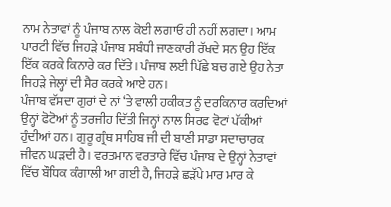ਨਾਮ ਨੇਤਾਵਾਂ ਨੂੰ ਪੰਜਾਬ ਨਾਲ ਕੋਈ ਲਗਾਓ ਹੀ ਨਹੀਂ ਲਗਦਾ। ਆਮ ਪਾਰਟੀ ਵਿੱਚ ਜਿਹੜੇ ਪੰਜਾਬ ਸਬੰਧੀ ਜਾਣਕਾਰੀ ਰੱਖਦੇ ਸਨ ਉਹ ਇੱਕ ਇੱਕ ਕਰਕੇ ਕਿਨਾਰੇ ਕਰ ਦਿੱਤੇ। ਪੰਜਾਬ ਲਈ ਪਿੱਛੇ ਬਚ ਗਏ ਉਹ ਨੇਤਾ ਜਿਹੜੇ ਜੇਲ੍ਹਾਂ ਦੀ ਸੈਰ ਕਰਕੇ ਆਏ ਹਨ।
ਪੰਜਾਬ ਵੱਸਦਾ ਗੁਰਾਂ ਦੇ ਨਾਂ ‘ਤੇ ਵਾਲੀ ਹਕੀਕਤ ਨੂੰ ਦਰਕਿਨਾਰ ਕਰਦਿਆਂ ਉਨ੍ਹਾਂ ਫੋਟੋਆਂ ਨੂੰ ਤਰਜੀਹ ਦਿੱਤੀ ਜਿਨ੍ਹਾਂ ਨਾਲ ਸਿਰਫ ਵੋਟਾਂ ਪੱਕੀਆਂ ਹੁੰਦੀਆਂ ਹਨ। ਗੁਰੂ ਗ੍ਰੰਥ ਸਾਹਿਬ ਜੀ ਦੀ ਬਾਣੀ ਸਾਡਾ ਸਦਾਚਾਰਕ ਜੀਵਨ ਘੜਦੀ ਹੈ। ਵਰਤਮਾਨ ਵਰਤਾਰੇ ਵਿੱਚ ਪੰਜਾਬ ਦੇ ਉਨ੍ਹਾਂ ਨੇਤਾਵਾਂ ਵਿੱਚ ਬੌਧਿਕ ਕੰਗਾਲੀ ਆ ਗਈ ਹੈ, ਜਿਹੜੇ ਛੜੱਪੇ ਮਾਰ ਮਾਰ ਕੇ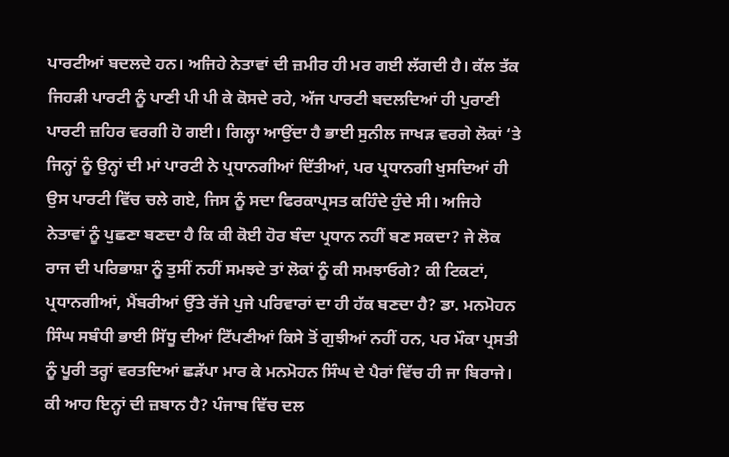ਪਾਰਟੀਆਂ ਬਦਲਦੇ ਹਨ। ਅਜਿਹੇ ਨੇਤਾਵਾਂ ਦੀ ਜ਼ਮੀਰ ਹੀ ਮਰ ਗਈ ਲੱਗਦੀ ਹੈ। ਕੱਲ ਤੱਕ ਜਿਹੜੀ ਪਾਰਟੀ ਨੂੰ ਪਾਣੀ ਪੀ ਪੀ ਕੇ ਕੋਸਦੇ ਰਹੇ, ਅੱਜ ਪਾਰਟੀ ਬਦਲਦਿਆਂ ਹੀ ਪੁਰਾਣੀ ਪਾਰਟੀ ਜ਼ਹਿਰ ਵਰਗੀ ਹੋ ਗਈ। ਗਿਲ੍ਹਾ ਆਉਂਦਾ ਹੈ ਭਾਈ ਸੁਨੀਲ ਜਾਖੜ ਵਰਗੇ ਲੋਕਾਂ ‘ਤੇ ਜਿਨ੍ਹਾਂ ਨੂੰ ਉਨ੍ਹਾਂ ਦੀ ਮਾਂ ਪਾਰਟੀ ਨੇ ਪ੍ਰਧਾਨਗੀਆਂ ਦਿੱਤੀਆਂ, ਪਰ ਪ੍ਰਧਾਨਗੀ ਖੁਸਦਿਆਂ ਹੀ ਉਸ ਪਾਰਟੀ ਵਿੱਚ ਚਲੇ ਗਏ, ਜਿਸ ਨੂੰ ਸਦਾ ਫਿਰਕਾਪ੍ਰਸਤ ਕਹਿੰਦੇ ਹੁੰਦੇ ਸੀ। ਅਜਿਹੇ ਨੇਤਾਵਾਂ ਨੂੰ ਪੁਛਣਾ ਬਣਦਾ ਹੈ ਕਿ ਕੀ ਕੋਈ ਹੋਰ ਬੰਦਾ ਪ੍ਰਧਾਨ ਨਹੀਂ ਬਣ ਸਕਦਾ? ਜੇ ਲੋਕ ਰਾਜ ਦੀ ਪਰਿਭਾਸ਼ਾ ਨੂੰ ਤੁਸੀਂ ਨਹੀਂ ਸਮਝਦੇ ਤਾਂ ਲੋਕਾਂ ਨੂੰ ਕੀ ਸਮਝਾਓਗੇ? ਕੀ ਟਿਕਟਾਂ, ਪ੍ਰਧਾਨਗੀਆਂ, ਮੈਂਬਰੀਆਂ ਉੱਤੇ ਰੱਜੇ ਪੁਜੇ ਪਰਿਵਾਰਾਂ ਦਾ ਹੀ ਹੱਕ ਬਣਦਾ ਹੈ? ਡਾ. ਮਨਮੋਹਨ ਸਿੰਘ ਸਬੰਧੀ ਭਾਈ ਸਿੱਧੂ ਦੀਆਂ ਟਿੱਪਣੀਆਂ ਕਿਸੇ ਤੋਂ ਗੁਝੀਆਂ ਨਹੀਂ ਹਨ, ਪਰ ਮੌਕਾ ਪ੍ਰਸਤੀ ਨੂੰ ਪੂਰੀ ਤਰ੍ਹਾਂ ਵਰਤਦਿਆਂ ਛੜੱਪਾ ਮਾਰ ਕੇ ਮਨਮੋਹਨ ਸਿੰਘ ਦੇ ਪੈਰਾਂ ਵਿੱਚ ਹੀ ਜਾ ਬਿਰਾਜੇ। ਕੀ ਆਹ ਇਨ੍ਹਾਂ ਦੀ ਜ਼ਬਾਨ ਹੈ? ਪੰਜਾਬ ਵਿੱਚ ਦਲ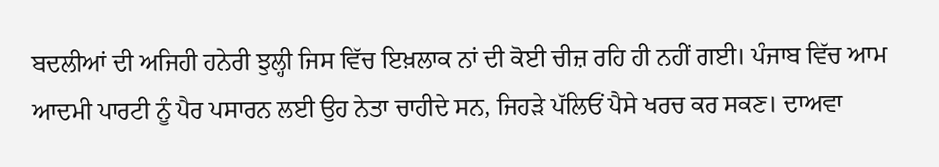ਬਦਲੀਆਂ ਦੀ ਅਜਿਹੀ ਹਨੇਰੀ ਝੁਲ੍ਹੀ ਜਿਸ ਵਿੱਚ ਇਖ਼ਲਾਕ ਨਾਂ ਦੀ ਕੋਈ ਚੀਜ਼ ਰਹਿ ਹੀ ਨਹੀਂ ਗਈ। ਪੰਜਾਬ ਵਿੱਚ ਆਮ ਆਦਮੀ ਪਾਰਟੀ ਨੂੰ ਪੈਰ ਪਸਾਰਨ ਲਈ ਉਹ ਨੇਤਾ ਚਾਹੀਦੇ ਸਨ, ਜਿਹੜੇ ਪੱਲਿਓਂ ਪੈਸੇ ਖਰਚ ਕਰ ਸਕਣ। ਦਾਅਵਾ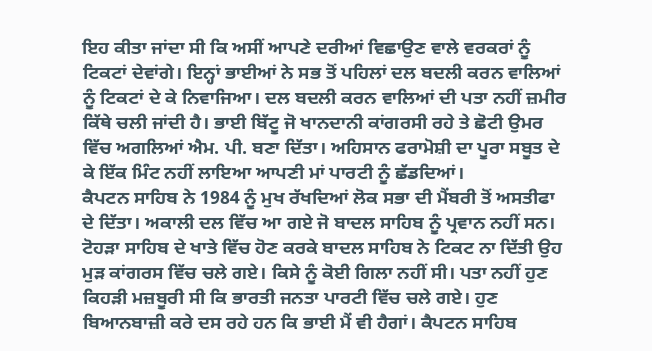ਇਹ ਕੀਤਾ ਜਾਂਦਾ ਸੀ ਕਿ ਅਸੀਂ ਆਪਣੇ ਦਰੀਆਂ ਵਿਛਾਉਣ ਵਾਲੇ ਵਰਕਰਾਂ ਨੂੰ ਟਿਕਟਾਂ ਦੇਵਾਂਗੇ। ਇਨ੍ਹਾਂ ਭਾਈਆਂ ਨੇ ਸਭ ਤੋਂ ਪਹਿਲਾਂ ਦਲ ਬਦਲੀ ਕਰਨ ਵਾਲਿਆਂ ਨੂੰ ਟਿਕਟਾਂ ਦੇ ਕੇ ਨਿਵਾਜਿਆ। ਦਲ ਬਦਲੀ ਕਰਨ ਵਾਲਿਆਂ ਦੀ ਪਤਾ ਨਹੀਂ ਜ਼ਮੀਰ ਕਿੱਥੇ ਚਲੀ ਜਾਂਦੀ ਹੈ। ਭਾਈ ਬਿੱਟੂ ਜੋ ਖਾਨਦਾਨੀ ਕਾਂਗਰਸੀ ਰਹੇ ਤੇ ਛੋਟੀ ਉਮਰ ਵਿੱਚ ਅਗਲਿਆਂ ਐਮ. ਪੀ. ਬਣਾ ਦਿੱਤਾ। ਅਹਿਸਾਨ ਫਰਾਮੋਸ਼ੀ ਦਾ ਪੂਰਾ ਸਬੂਤ ਦੇ ਕੇ ਇੱਕ ਮਿੰਟ ਨਹੀਂ ਲਾਇਆ ਆਪਣੀ ਮਾਂ ਪਾਰਟੀ ਨੂੰ ਛੱਡਦਿਆਂ।
ਕੈਪਟਨ ਸਾਹਿਬ ਨੇ 1984 ਨੂੰ ਮੁਖ ਰੱਖਦਿਆਂ ਲੋਕ ਸਭਾ ਦੀ ਮੈਂਬਰੀ ਤੋਂ ਅਸਤੀਫਾ ਦੇ ਦਿੱਤਾ। ਅਕਾਲੀ ਦਲ ਵਿੱਚ ਆ ਗਏ ਜੋ ਬਾਦਲ ਸਾਹਿਬ ਨੂੰ ਪ੍ਰਵਾਨ ਨਹੀਂ ਸਨ। ਟੋਹੜਾ ਸਾਹਿਬ ਦੇ ਖਾਤੇ ਵਿੱਚ ਹੋਣ ਕਰਕੇ ਬਾਦਲ ਸਾਹਿਬ ਨੇ ਟਿਕਟ ਨਾ ਦਿੱਤੀ ਉਹ ਮੁੜ ਕਾਂਗਰਸ ਵਿੱਚ ਚਲੇ ਗਏ। ਕਿਸੇ ਨੂੰ ਕੋਈ ਗਿਲਾ ਨਹੀਂ ਸੀ। ਪਤਾ ਨਹੀਂ ਹੁਣ ਕਿਹੜੀ ਮਜ਼ਬੂਰੀ ਸੀ ਕਿ ਭਾਰਤੀ ਜਨਤਾ ਪਾਰਟੀ ਵਿੱਚ ਚਲੇ ਗਏ। ਹੁਣ ਬਿਆਨਬਾਜ਼ੀ ਕਰੇ ਦਸ ਰਹੇ ਹਨ ਕਿ ਭਾਈ ਮੈਂ ਵੀ ਹੈਗਾਂ। ਕੈਪਟਨ ਸਾਹਿਬ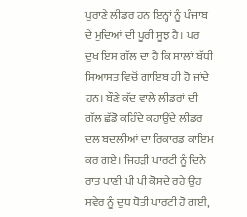ਪੁਰਾਣੇ ਲੀਡਰ ਹਨ ਇਨ੍ਹਾਂ ਨੂੰ ਪੰਜਾਬ ਦੇ ਮੁਦਿਆਂ ਦੀ ਪੂਰੀ ਸੂਝ ਹੈ। ਪਰ ਦੁਖ ਇਸ ਗੱਲ ਦਾ ਹੈ ਕਿ ਸਾਲਾਂ ਬੱਧੀ ਸਿਆਸਤ ਵਿਚੋਂ ਗਾਇਬ ਹੀ ਹੋ ਜਾਂਦੇ ਹਨ। ਬੌਣੇ ਕੱਦ ਵਾਲੇ ਲੀਡਰਾਂ ਦੀ ਗੱਲ ਛੱਡੋ ਕਹਿੰਦੇ ਕਹਾਉਂਦੇ ਲੀਡਰ ਦਲ ਬਦਲੀਆਂ ਦਾ ਰਿਕਾਰਡ ਕਾਇਮ ਕਰ ਗਏ। ਜਿਹੜੀ ਪਾਰਟੀ ਨੂੰ ਦਿਨੇ ਰਾਤ ਪਾਣੀ ਪੀ ਪੀ ਕੋਸਦੇ ਰਹੇ ਉਹ ਸਵੇਰ ਨੂੰ ਦੁਧ ਧੋਤੀ ਪਾਰਟੀ ਹੋ ਗਈ,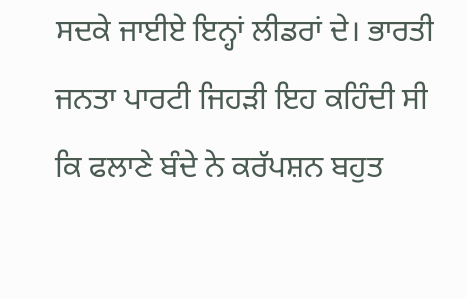ਸਦਕੇ ਜਾਈਏ ਇਨ੍ਹਾਂ ਲੀਡਰਾਂ ਦੇ। ਭਾਰਤੀ ਜਨਤਾ ਪਾਰਟੀ ਜਿਹੜੀ ਇਹ ਕਹਿੰਦੀ ਸੀ ਕਿ ਫਲਾਣੇ ਬੰਦੇ ਨੇ ਕਰੱਪਸ਼ਨ ਬਹੁਤ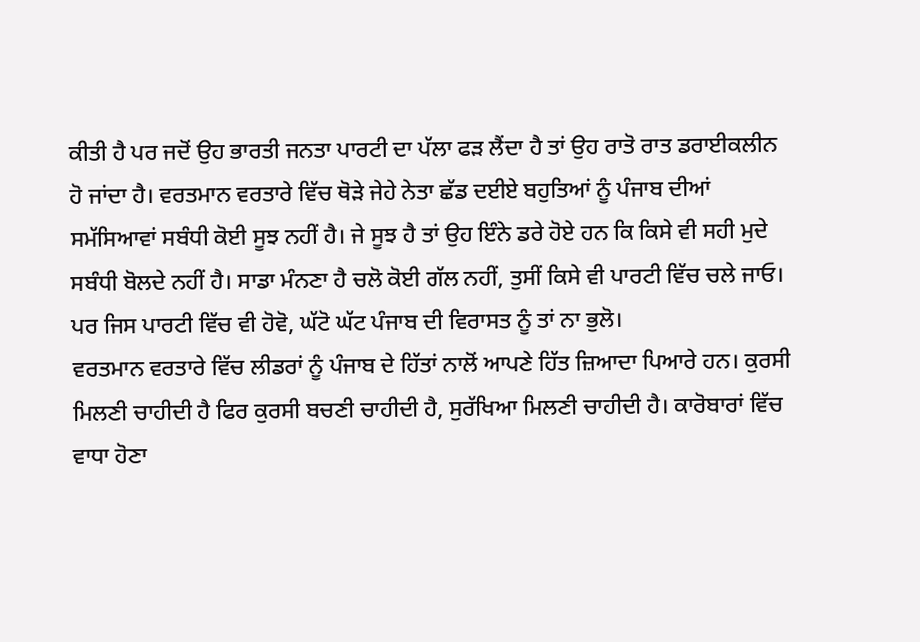ਕੀਤੀ ਹੈ ਪਰ ਜਦੋਂ ਉਹ ਭਾਰਤੀ ਜਨਤਾ ਪਾਰਟੀ ਦਾ ਪੱਲਾ ਫੜ ਲੈਂਦਾ ਹੈ ਤਾਂ ਉਹ ਰਾਤੋ ਰਾਤ ਡਰਾਈਕਲੀਨ ਹੋ ਜਾਂਦਾ ਹੈ। ਵਰਤਮਾਨ ਵਰਤਾਰੇ ਵਿੱਚ ਥੋੜੇ ਜੇਹੇ ਨੇਤਾ ਛੱਡ ਦਈਏ ਬਹੁਤਿਆਂ ਨੂੰ ਪੰਜਾਬ ਦੀਆਂ ਸਮੱਸਿਆਵਾਂ ਸਬੰਧੀ ਕੋਈ ਸੂਝ ਨਹੀਂ ਹੈ। ਜੇ ਸੂਝ ਹੈ ਤਾਂ ਉਹ ਇੰਨੇ ਡਰੇ ਹੋਏ ਹਨ ਕਿ ਕਿਸੇ ਵੀ ਸਹੀ ਮੁਦੇ ਸਬੰਧੀ ਬੋਲਦੇ ਨਹੀਂ ਹੈ। ਸਾਡਾ ਮੰਨਣਾ ਹੈ ਚਲੋ ਕੋਈ ਗੱਲ ਨਹੀਂ, ਤੁਸੀਂ ਕਿਸੇ ਵੀ ਪਾਰਟੀ ਵਿੱਚ ਚਲੇ ਜਾਓ। ਪਰ ਜਿਸ ਪਾਰਟੀ ਵਿੱਚ ਵੀ ਹੋਵੋ, ਘੱਟੋ ਘੱਟ ਪੰਜਾਬ ਦੀ ਵਿਰਾਸਤ ਨੂੰ ਤਾਂ ਨਾ ਭੁਲੋ।
ਵਰਤਮਾਨ ਵਰਤਾਰੇ ਵਿੱਚ ਲੀਡਰਾਂ ਨੂੰ ਪੰਜਾਬ ਦੇ ਹਿੱਤਾਂ ਨਾਲੋਂ ਆਪਣੇ ਹਿੱਤ ਜ਼ਿਆਦਾ ਪਿਆਰੇ ਹਨ। ਕੁਰਸੀ ਮਿਲਣੀ ਚਾਹੀਦੀ ਹੈ ਫਿਰ ਕੁਰਸੀ ਬਚਣੀ ਚਾਹੀਦੀ ਹੈ, ਸੁਰੱਖਿਆ ਮਿਲਣੀ ਚਾਹੀਦੀ ਹੈ। ਕਾਰੋਬਾਰਾਂ ਵਿੱਚ ਵਾਧਾ ਹੋਣਾ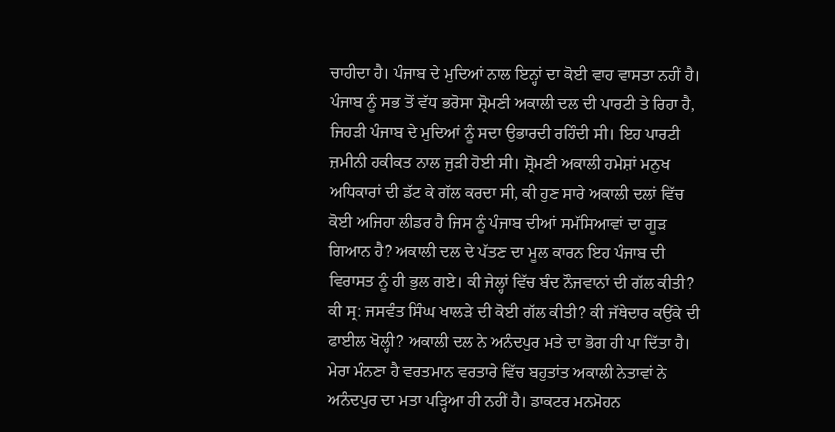ਚਾਹੀਦਾ ਹੈ। ਪੰਜਾਬ ਦੇ ਮੁਦਿਆਂ ਨਾਲ ਇਨ੍ਹਾਂ ਦਾ ਕੋਈ ਵਾਹ ਵਾਸਤਾ ਨਹੀਂ ਹੈ। ਪੰਜਾਬ ਨੂੰ ਸਭ ਤੋਂ ਵੱਧ ਭਰੋਸਾ ਸ਼੍ਰੋਮਣੀ ਅਕਾਲੀ ਦਲ ਦੀ ਪਾਰਟੀ ਤੇ ਰਿਹਾ ਹੈ, ਜਿਹੜੀ ਪੰਜਾਬ ਦੇ ਮੁਦਿਆਂ ਨੂੰ ਸਦਾ ਉਭਾਰਦੀ ਰਹਿੰਦੀ ਸੀ। ਇਹ ਪਾਰਟੀ ਜ਼ਮੀਨੀ ਹਕੀਕਤ ਨਾਲ ਜੁੜੀ ਹੋਈ ਸੀ। ਸ਼੍ਰੋਮਣੀ ਅਕਾਲੀ ਹਮੇਸ਼ਾਂ ਮਨੁਖ ਅਧਿਕਾਰਾਂ ਦੀ ਡੱਟ ਕੇ ਗੱਲ ਕਰਦਾ ਸੀ, ਕੀ ਹੁਣ ਸਾਰੇ ਅਕਾਲੀ ਦਲਾਂ ਵਿੱਚ ਕੋਈ ਅਜਿਹਾ ਲੀਡਰ ਹੈ ਜਿਸ ਨੂੰ ਪੰਜਾਬ ਦੀਆਂ ਸਮੱਸਿਆਵਾਂ ਦਾ ਗੂੜ ਗਿਆਨ ਹੈ? ਅਕਾਲੀ ਦਲ ਦੇ ਪੱਤਣ ਦਾ ਮੂਲ ਕਾਰਨ ਇਹ ਪੰਜਾਬ ਦੀ ਵਿਰਾਸਤ ਨੂੰ ਹੀ ਭੁਲ ਗਏ। ਕੀ ਜੇਲ੍ਹਾਂ ਵਿੱਚ ਬੰਦ ਨੌਜਵਾਨਾਂ ਦੀ ਗੱਲ ਕੀਤੀ? ਕੀ ਸ੍ਰ: ਜਸਵੰਤ ਸਿੰਘ ਖਾਲੜੇ ਦੀ ਕੋਈ ਗੱਲ ਕੀਤੀ? ਕੀ ਜੱਥੇਦਾਰ ਕਉਂਕੇ ਦੀ ਫਾਈਲ ਖੋਲ੍ਹੀ? ਅਕਾਲੀ ਦਲ ਨੇ ਅਨੰਦਪੁਰ ਮਤੇ ਦਾ ਭੋਗ ਹੀ ਪਾ ਦਿੱਤਾ ਹੈ। ਮੇਰਾ ਮੰਨਣਾ ਹੈ ਵਰਤਮਾਨ ਵਰਤਾਰੇ ਵਿੱਚ ਬਹੁਤਾਂਤ ਅਕਾਲੀ ਨੇਤਾਵਾਂ ਨੇ ਅਨੰਦਪੁਰ ਦਾ ਮਤਾ ਪੜ੍ਹਿਆ ਹੀ ਨਹੀਂ ਹੈ। ਡਾਕਟਰ ਮਨਮੋਹਨ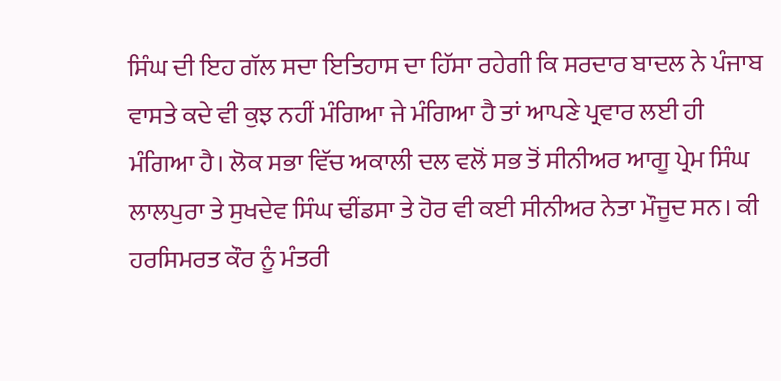ਸਿੰਘ ਦੀ ਇਹ ਗੱਲ ਸਦਾ ਇਤਿਹਾਸ ਦਾ ਹਿੱਸਾ ਰਹੇਗੀ ਕਿ ਸਰਦਾਰ ਬਾਦਲ ਨੇ ਪੰਜਾਬ ਵਾਸਤੇ ਕਦੇ ਵੀ ਕੁਝ ਨਹੀਂ ਮੰਗਿਆ ਜੇ ਮੰਗਿਆ ਹੈ ਤਾਂ ਆਪਣੇ ਪ੍ਰਵਾਰ ਲਈ ਹੀ ਮੰਗਿਆ ਹੈ। ਲੋਕ ਸਭਾ ਵਿੱਚ ਅਕਾਲੀ ਦਲ ਵਲੋਂ ਸਭ ਤੋਂ ਸੀਨੀਅਰ ਆਗੂ ਪ੍ਰੇਮ ਸਿੰਘ ਲਾਲਪੁਰਾ ਤੇ ਸੁਖਦੇਵ ਸਿੰਘ ਢੀਂਡਸਾ ਤੇ ਹੋਰ ਵੀ ਕਈ ਸੀਨੀਅਰ ਨੇਤਾ ਮੌਜੂਦ ਸਨ। ਕੀ ਹਰਸਿਮਰਤ ਕੌਰ ਨੂੰ ਮੰਤਰੀ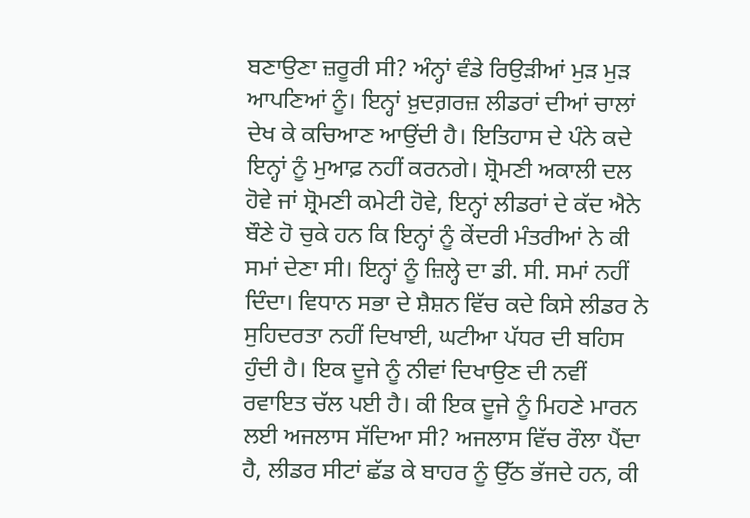ਬਣਾਉਣਾ ਜ਼ਰੂਰੀ ਸੀ? ਅੰਨ੍ਹਾਂ ਵੰਡੇ ਰਿਉੜੀਆਂ ਮੁੜ ਮੁੜ ਆਪਣਿਆਂ ਨੂੰ। ਇਨ੍ਹਾਂ ਖ਼ੁਦਗ਼ਰਜ਼ ਲੀਡਰਾਂ ਦੀਆਂ ਚਾਲਾਂ ਦੇਖ ਕੇ ਕਚਿਆਣ ਆਉਂਦੀ ਹੈ। ਇਤਿਹਾਸ ਦੇ ਪੰਨੇ ਕਦੇ ਇਨ੍ਹਾਂ ਨੂੰ ਮੁਆਫ਼ ਨਹੀਂ ਕਰਨਗੇ। ਸ਼੍ਰੋਮਣੀ ਅਕਾਲੀ ਦਲ ਹੋਵੇ ਜਾਂ ਸ਼੍ਰੋਮਣੀ ਕਮੇਟੀ ਹੋਵੇ, ਇਨ੍ਹਾਂ ਲੀਡਰਾਂ ਦੇ ਕੱਦ ਐਨੇ ਬੌਣੇ ਹੋ ਚੁਕੇ ਹਨ ਕਿ ਇਨ੍ਹਾਂ ਨੂੰ ਕੇਂਦਰੀ ਮੰਤਰੀਆਂ ਨੇ ਕੀ ਸਮਾਂ ਦੇਣਾ ਸੀ। ਇਨ੍ਹਾਂ ਨੂੰ ਜ਼ਿਲ੍ਹੇ ਦਾ ਡੀ. ਸੀ. ਸਮਾਂ ਨਹੀਂ ਦਿੰਦਾ। ਵਿਧਾਨ ਸਭਾ ਦੇ ਸ਼ੈਸ਼ਨ ਵਿੱਚ ਕਦੇ ਕਿਸੇ ਲੀਡਰ ਨੇ ਸੁਹਿਦਰਤਾ ਨਹੀਂ ਦਿਖਾਈ, ਘਟੀਆ ਪੱਧਰ ਦੀ ਬਹਿਸ ਹੁੰਦੀ ਹੈ। ਇਕ ਦੂਜੇ ਨੂੰ ਨੀਵਾਂ ਦਿਖਾਉਣ ਦੀ ਨਵੀਂ ਰਵਾਇਤ ਚੱਲ ਪਈ ਹੈ। ਕੀ ਇਕ ਦੂਜੇ ਨੂੰ ਮਿਹਣੇ ਮਾਰਨ ਲਈ ਅਜਲਾਸ ਸੱਦਿਆ ਸੀ? ਅਜਲਾਸ ਵਿੱਚ ਰੌਲਾ ਪੈਂਦਾ ਹੈ, ਲੀਡਰ ਸੀਟਾਂ ਛੱਡ ਕੇ ਬਾਹਰ ਨੂੰ ਉੱਠ ਭੱਜਦੇ ਹਨ, ਕੀ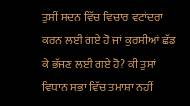ਤੁਸੀਂ ਸਦਨ ਵਿੱਚ ਵਿਚਾਰ ਵਟਾਂਦਰਾ ਕਰਨ ਲਈ ਗਏ ਹੋ ਜਾਂ ਕੁਰਸੀਆਂ ਛੱਡ ਕੇ ਭੱਜਣ ਲਈ ਗਏ ਹੋ? ਕੀ ਤੁਸਾਂ ਵਿਧਾਨ ਸਭਾ ਵਿੱਚ ਤਮਾਸ਼ਾ ਨਹੀਂ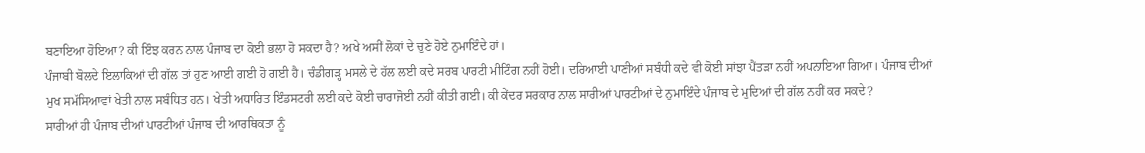ਬਣਾਇਆ ਹੋਇਆ? ਕੀ ਇੰਝ ਕਰਨ ਨਾਲ ਪੰਜਾਬ ਦਾ ਕੋਈ ਭਲਾ ਹੋ ਸਕਦਾ ਹੈ? ਅਖੇ ਅਸੀਂ ਲੋਕਾਂ ਦੇ ਚੁਣੇ ਹੋਏ ਨੁਮਾਇੰਦੇ ਹਾਂ।
ਪੰਜਾਬੀ ਬੋਲਦੇ ਇਲਾਕਿਆਂ ਦੀ ਗੱਲ ਤਾਂ ਹੁਣ ਆਈ ਗਈ ਹੋ ਗਈ ਹੈ। ਚੰਡੀਗੜ੍ਹ ਮਸਲੇ ਦੇ ਹੱਲ ਲਈ ਕਦੇ ਸਰਬ ਪਾਰਟੀ ਮੀਟਿੰਗ ਨਹੀਂ ਹੋਈ। ਦਰਿਆਈ ਪਾਣੀਆਂ ਸਬੰਧੀ ਕਦੇ ਵੀ ਕੋਈ ਸਾਂਝਾ ਪੈਂਤੜਾ ਨਹੀਂ ਅਪਨਾਇਆ ਗਿਆ। ਪੰਜਾਬ ਦੀਆਂ ਮੁਖ ਸਮੱਸਿਆਵਾਂ ਖੇਤੀ ਨਾਲ ਸਬੰਧਿਤ ਹਨ। ਖੇਤੀ ਅਧਾਰਿਤ ਇੰਡਸਟਰੀ ਲਈ ਕਦੇ ਕੋਈ ਚਾਰਾਜੋਈ ਨਹੀਂ ਕੀਤੀ ਗਈ। ਕੀ ਕੇਂਦਰ ਸਰਕਾਰ ਨਾਲ ਸਾਰੀਆਂ ਪਾਰਟੀਆਂ ਦੇ ਨੁਮਾਇੰਦੇ ਪੰਜਾਬ ਦੇ ਮੁਦਿਆਂ ਦੀ ਗੱਲ ਨਹੀਂ ਕਰ ਸਕਦੇ?
ਸਾਰੀਆਂ ਹੀ ਪੰਜਾਬ ਦੀਆਂ ਪਾਰਟੀਆਂ ਪੰਜਾਬ ਦੀ ਆਰਥਿਕਤਾ ਨੂੰ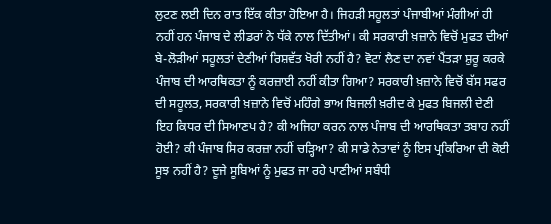ਲੁਟਣ ਲਈ ਦਿਨ ਰਾਤ ਇੱਕ ਕੀਤਾ ਹੋਇਆ ਹੈ। ਜਿਹੜੀ ਸਹੂਲਤਾਂ ਪੰਜਾਬੀਆਂ ਮੰਗੀਆਂ ਹੀ ਨਹੀਂ ਹਨ ਪੰਜਾਬ ਦੇ ਲੀਡਰਾਂ ਨੇ ਧੱਕੇ ਨਾਲ ਦਿੱਤੀਆਂ। ਕੀ ਸਰਕਾਰੀ ਖ਼ਜ਼ਾਨੇ ਵਿਚੋਂ ਮੁਫਤ ਦੀਆਂ ਬੇ-ਲੋੜੀਆਂ ਸਹੂਲਤਾਂ ਦੇਣੀਆਂ ਰਿਸ਼ਵੱਤ ਖੋਰੀ ਨਹੀਂ ਹੈ? ਵੋਟਾਂ ਲੈਣ ਦਾ ਨਵਾਂ ਪੈਂਤੜਾ ਸ਼ੁਰੂ ਕਰਕੇ ਪੰਜਾਬ ਦੀ ਆਰਥਿਕਤਾ ਨੂੰ ਕਰਜ਼ਾਈ ਨਹੀਂ ਕੀਤਾ ਗਿਆ? ਸਰਕਾਰੀ ਖ਼ਜ਼ਾਨੇ ਵਿਚੋਂ ਬੱਸ ਸਫਰ ਦੀ ਸਹੂਲਤ, ਸਰਕਾਰੀ ਖ਼ਜ਼ਾਨੇ ਵਿਚੋਂ ਮਹਿੰਗੇ ਭਾਅ ਬਿਜਲੀ ਖ਼ਰੀਦ ਕੇ ਮੁਫਤ ਬਿਜਲੀ ਦੇਣੀ ਇਹ ਕਿਧਰ ਦੀ ਸਿਆਣਪ ਹੈ? ਕੀ ਅਜਿਹਾ ਕਰਨ ਨਾਲ ਪੰਜਾਬ ਦੀ ਆਰਥਿਕਤਾ ਤਬਾਹ ਨਹੀਂ ਹੋਈ? ਕੀ ਪੰਜਾਬ ਸਿਰ ਕਰਜ਼ਾ ਨਹੀਂ ਚੜ੍ਹਿਆ? ਕੀ ਸਾਡੇ ਨੇਤਾਵਾਂ ਨੂੰ ਇਸ ਪ੍ਰਕਿਰਿਆ ਦੀ ਕੋਈ ਸੂਝ ਨਹੀਂ ਹੈ? ਦੂਜੇ ਸੂਬਿਆਂ ਨੂੰ ਮੁਫਤ ਜਾ ਰਹੇ ਪਾਣੀਆਂ ਸਬੰਧੀ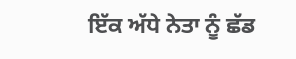ਇੱਕ ਅੱਧੇ ਨੇਤਾ ਨੂੰ ਛੱਡ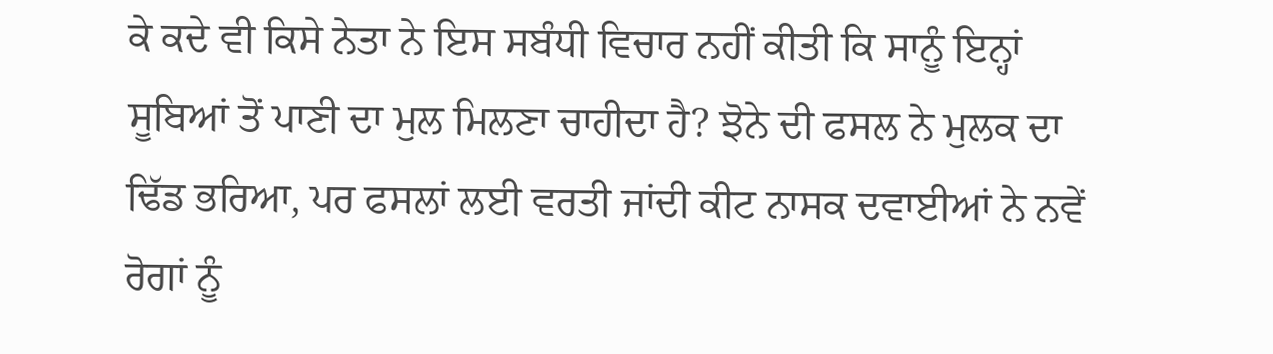ਕੇ ਕਦੇ ਵੀ ਕਿਸੇ ਨੇਤਾ ਨੇ ਇਸ ਸਬੰਧੀ ਵਿਚਾਰ ਨਹੀਂ ਕੀਤੀ ਕਿ ਸਾਨੂੰ ਇਨ੍ਹਾਂ ਸੂਬਿਆਂ ਤੋਂ ਪਾਣੀ ਦਾ ਮੁਲ ਮਿਲਣਾ ਚਾਹੀਦਾ ਹੈ? ਝੋਨੇ ਦੀ ਫਸਲ ਨੇ ਮੁਲਕ ਦਾ ਢਿੱਡ ਭਰਿਆ, ਪਰ ਫਸਲਾਂ ਲਈ ਵਰਤੀ ਜਾਂਦੀ ਕੀਟ ਨਾਸਕ ਦਵਾਈਆਂ ਨੇ ਨਵੇਂ ਰੋਗਾਂ ਨੂੰ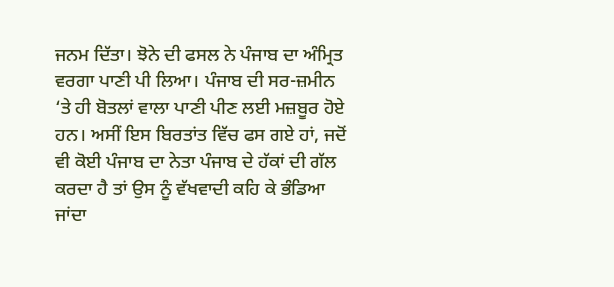ਜਨਮ ਦਿੱਤਾ। ਝੋਨੇ ਦੀ ਫਸਲ ਨੇ ਪੰਜਾਬ ਦਾ ਅੰਮ੍ਰਿਤ ਵਰਗਾ ਪਾਣੀ ਪੀ ਲਿਆ। ਪੰਜਾਬ ਦੀ ਸਰ-ਜ਼ਮੀਨ ‘ਤੇ ਹੀ ਬੋਤਲਾਂ ਵਾਲਾ ਪਾਣੀ ਪੀਣ ਲਈ ਮਜ਼ਬੂਰ ਹੋਏ ਹਨ। ਅਸੀਂ ਇਸ ਬਿਰਤਾਂਤ ਵਿੱਚ ਫਸ ਗਏ ਹਾਂ, ਜਦੋਂ ਵੀ ਕੋਈ ਪੰਜਾਬ ਦਾ ਨੇਤਾ ਪੰਜਾਬ ਦੇ ਹੱਕਾਂ ਦੀ ਗੱਲ ਕਰਦਾ ਹੈ ਤਾਂ ਉਸ ਨੂੰ ਵੱਖਵਾਦੀ ਕਹਿ ਕੇ ਭੰਡਿਆ ਜਾਂਦਾ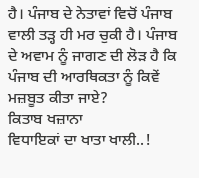ਹੈ। ਪੰਜਾਬ ਦੇ ਨੇਤਾਵਾਂ ਵਿਚੋਂ ਪੰਜਾਬ ਵਾਲੀ ਤੜ੍ਹ ਹੀ ਮਰ ਚੁਕੀ ਹੈ। ਪੰਜਾਬ ਦੇ ਅਵਾਮ ਨੂੰ ਜਾਗਣ ਦੀ ਲੋੜ ਹੈ ਕਿ ਪੰਜਾਬ ਦੀ ਆਰਥਿਕਤਾ ਨੂੰ ਕਿਵੇਂ ਮਜ਼ਬੂਤ ਕੀਤਾ ਜਾਏ?
ਕਿਤਾਬ ਖਜ਼ਾਨਾ
ਵਿਧਾਇਕਾਂ ਦਾ ਖਾਤਾ ਖਾਲੀ..!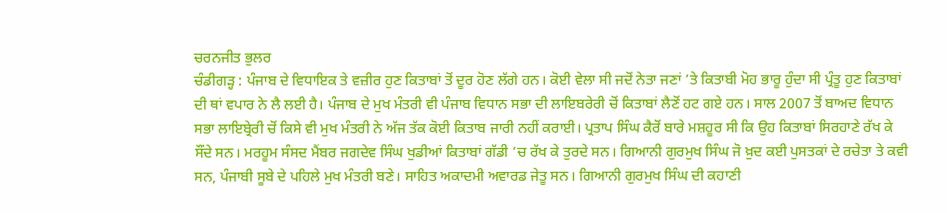ਚਰਨਜੀਤ ਭੁਲਰ
ਚੰਡੀਗੜ੍ਹ : ਪੰਜਾਬ ਦੇ ਵਿਧਾਇਕ ਤੇ ਵਜ਼ੀਰ ਹੁਣ ਕਿਤਾਬਾਂ ਤੋਂ ਦੂਰ ਹੋਣ ਲੱਗੇ ਹਨ। ਕੋਈ ਵੇਲਾ ਸੀ ਜਦੋਂ ਨੇਤਾ ਜਣਾਂ ’ਤੇ ਕਿਤਾਬੀ ਮੋਹ ਭਾਰੂ ਹੁੰਦਾ ਸੀ ਪ੍ਰੰਤੂ ਹੁਣ ਕਿਤਾਬਾਂ ਦੀ ਥਾਂ ਵਪਾਰ ਨੇ ਲੈ ਲਈ ਹੈ। ਪੰਜਾਬ ਦੇ ਮੁਖ ਮੰਤਰੀ ਵੀ ਪੰਜਾਬ ਵਿਧਾਨ ਸਭਾ ਦੀ ਲਾਇਬਰੇਰੀ ਚੋਂ ਕਿਤਾਬਾਂ ਲੈਣੋਂ ਹਟ ਗਏ ਹਨ। ਸਾਲ 2007 ਤੋਂ ਬਾਅਦ ਵਿਧਾਨ ਸਭਾ ਲਾਇਬ੍ਰੇਰੀ ਚੋਂ ਕਿਸੇ ਵੀ ਮੁਖ ਮੰਤਰੀ ਨੇ ਅੱਜ ਤੱਕ ਕੋਈ ਕਿਤਾਬ ਜਾਰੀ ਨਹੀਂ ਕਰਾਈ। ਪ੍ਰਤਾਪ ਸਿੰਘ ਕੈਰੋਂ ਬਾਰੇ ਮਸ਼ਹੂਰ ਸੀ ਕਿ ਉਹ ਕਿਤਾਬਾਂ ਸਿਰਹਾਣੇ ਰੱਖ ਕੇ ਸੌਂਦੇ ਸਨ। ਮਰਹੂਮ ਸੰਸਦ ਮੈਂਬਰ ਜਗਦੇਵ ਸਿੰਘ ਖੁਡੀਆਂ ਕਿਤਾਬਾਂ ਗੱਡੀ ’ਚ ਰੱਖ ਕੇ ਤੁਰਦੇ ਸਨ। ਗਿਆਨੀ ਗੁਰਮੁਖ ਸਿੰਘ ਜੋ ਖ਼ੁਦ ਕਈ ਪੁਸਤਕਾਂ ਦੇ ਰਚੇਤਾ ਤੇ ਕਵੀ ਸਨ, ਪੰਜਾਬੀ ਸੂਬੇ ਦੇ ਪਹਿਲੇ ਮੁਖ ਮੰਤਰੀ ਬਣੇ। ਸਾਹਿਤ ਅਕਾਦਮੀ ਅਵਾਰਡ ਜੇਤੂ ਸਨ। ਗਿਆਨੀ ਗੁਰਮੁਖ ਸਿੰਘ ਦੀ ਕਹਾਣੀ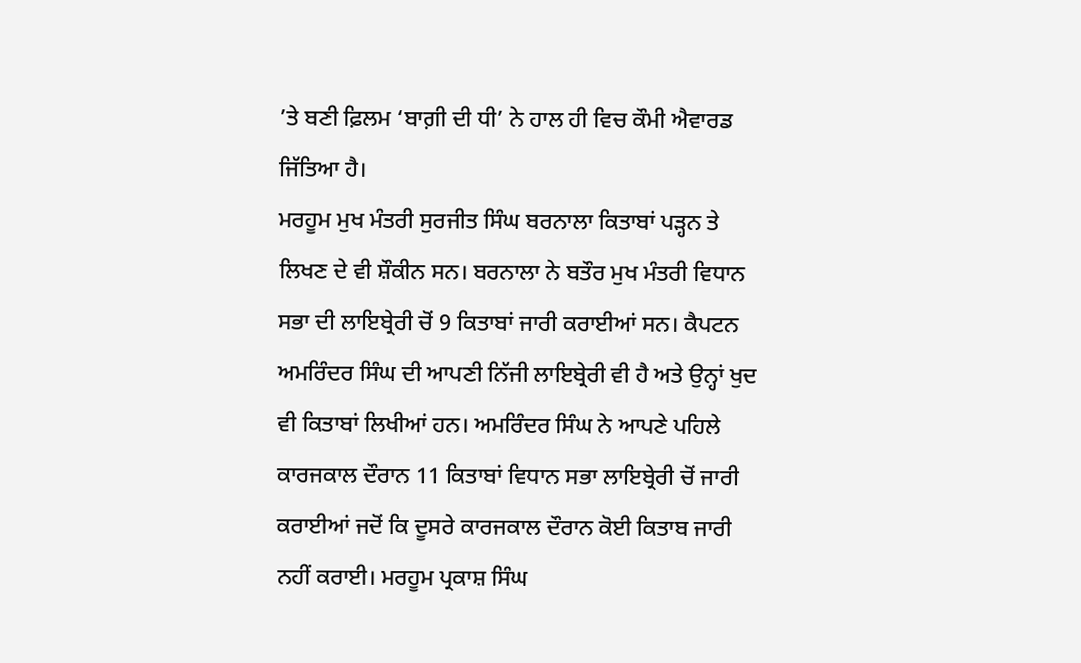’ਤੇ ਬਣੀ ਫ਼ਿਲਮ ‘ਬਾਗ਼ੀ ਦੀ ਧੀ’ ਨੇ ਹਾਲ ਹੀ ਵਿਚ ਕੌਮੀ ਐਵਾਰਡ ਜਿੱਤਿਆ ਹੈ।
ਮਰਹੂਮ ਮੁਖ ਮੰਤਰੀ ਸੁਰਜੀਤ ਸਿੰਘ ਬਰਨਾਲਾ ਕਿਤਾਬਾਂ ਪੜ੍ਹਨ ਤੇ ਲਿਖਣ ਦੇ ਵੀ ਸ਼ੌਕੀਨ ਸਨ। ਬਰਨਾਲਾ ਨੇ ਬਤੌਰ ਮੁਖ ਮੰਤਰੀ ਵਿਧਾਨ ਸਭਾ ਦੀ ਲਾਇਬ੍ਰੇਰੀ ਚੋਂ 9 ਕਿਤਾਬਾਂ ਜਾਰੀ ਕਰਾਈਆਂ ਸਨ। ਕੈਪਟਨ ਅਮਰਿੰਦਰ ਸਿੰਘ ਦੀ ਆਪਣੀ ਨਿੱਜੀ ਲਾਇਬ੍ਰੇਰੀ ਵੀ ਹੈ ਅਤੇ ਉਨ੍ਹਾਂ ਖੁਦ ਵੀ ਕਿਤਾਬਾਂ ਲਿਖੀਆਂ ਹਨ। ਅਮਰਿੰਦਰ ਸਿੰਘ ਨੇ ਆਪਣੇ ਪਹਿਲੇ ਕਾਰਜਕਾਲ ਦੌਰਾਨ 11 ਕਿਤਾਬਾਂ ਵਿਧਾਨ ਸਭਾ ਲਾਇਬ੍ਰੇਰੀ ਚੋਂ ਜਾਰੀ ਕਰਾਈਆਂ ਜਦੋਂ ਕਿ ਦੂਸਰੇ ਕਾਰਜਕਾਲ ਦੌਰਾਨ ਕੋਈ ਕਿਤਾਬ ਜਾਰੀ ਨਹੀਂ ਕਰਾਈ। ਮਰਹੂਮ ਪ੍ਰਕਾਸ਼ ਸਿੰਘ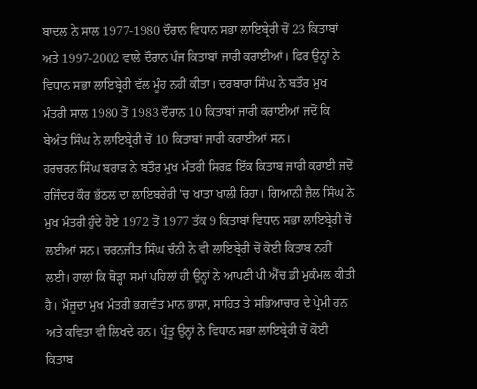ਬਾਦਲ ਨੇ ਸਾਲ 1977-1980 ਦੌਰਾਨ ਵਿਧਾਨ ਸਭਾ ਲਾਇਬ੍ਰੇਰੀ ਚੋਂ 23 ਕਿਤਾਬਾਂ ਅਤੇ 1997-2002 ਵਾਲੇ ਦੌਰਾਨ ਪੰਜ ਕਿਤਾਬਾਂ ਜਾਰੀ ਕਰਾਈਆਂ। ਫਿਰ ਉਨ੍ਹਾਂ ਨੇ ਵਿਧਾਨ ਸਭਾ ਲਾਇਬ੍ਰੇਰੀ ਵੱਲ ਮੂੰਹ ਨਹੀਂ ਕੀਤਾ। ਦਰਬਾਰਾ ਸਿੰਘ ਨੇ ਬਤੌਰ ਮੁਖ ਮੰਤਰੀ ਸਾਲ 1980 ਤੋਂ 1983 ਦੌਰਾਨ 10 ਕਿਤਾਬਾਂ ਜਾਰੀ ਕਰਾਈਆਂ ਜਦੋਂ ਕਿ ਬੇਅੰਤ ਸਿੰਘ ਨੇ ਲਾਇਬ੍ਰੇਰੀ ਚੋਂ 10 ਕਿਤਾਬਾਂ ਜਾਰੀ ਕਰਾਈਆਂ ਸਨ।
ਹਰਚਰਨ ਸਿੰਘ ਬਰਾੜ ਨੇ ਬਤੌਰ ਮੁਖ ਮੰਤਰੀ ਸਿਰਫ਼ ਇੱਕ ਕਿਤਾਬ ਜਾਰੀ ਕਰਾਈ ਜਦੋਂ ਰਜਿੰਦਰ ਕੌਰ ਭੱਠਲ ਦਾ ਲਾਇਬਰੇਰੀ ’ਚ ਖਾਤਾ ਖਾਲੀ ਰਿਹਾ। ਗਿਆਨੀ ਜ਼ੈਲ ਸਿੰਘ ਨੇ ਮੁਖ ਮੰਤਰੀ ਹੁੰਦੇ ਹੋਏ 1972 ਤੋਂ 1977 ਤੱਕ 9 ਕਿਤਾਬਾਂ ਵਿਧਾਨ ਸਭਾ ਲਾਇਬ੍ਰੇਰੀ ਚੋਂ ਲਈਆਂ ਸਨ। ਚਰਨਜੀਤ ਸਿੰਘ ਚੰਨੀ ਨੇ ਵੀ ਲਾਇਬ੍ਰੇਰੀ ਚੋਂ ਕੋਈ ਕਿਤਾਬ ਨਹੀਂ ਲਈ। ਹਾਲਾਂ ਕਿ ਥੋੜ੍ਹਾ ਸਮਾਂ ਪਹਿਲਾਂ ਹੀ ਉਨ੍ਹਾਂ ਨੇ ਆਪਣੀ ਪੀ ਐੱਚ ਡੀ ਮੁਕੰਮਲ ਕੀਤੀ ਹੈ। ਮੌਜੂਦਾ ਮੁਖ ਮੰਤਰੀ ਭਗਵੰਤ ਮਾਨ ਭਾਸ਼ਾ, ਸਾਹਿਤ ਤੇ ਸਭਿਆਚਾਰ ਦੇ ਪ੍ਰੇਮੀ ਹਨ ਅਤੇ ਕਵਿਤਾ ਵੀ ਲਿਖਦੇ ਹਨ। ਪ੍ਰੰਤੂ ਉਨ੍ਹਾਂ ਨੇ ਵਿਧਾਨ ਸਭਾ ਲਾਇਬ੍ਰੇਰੀ ਚੋਂ ਕੋਈ ਕਿਤਾਬ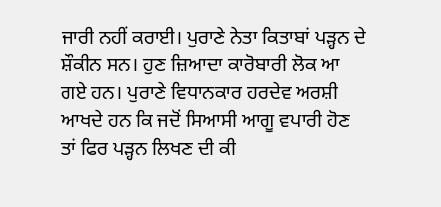ਜਾਰੀ ਨਹੀਂ ਕਰਾਈ। ਪੁਰਾਣੇ ਨੇਤਾ ਕਿਤਾਬਾਂ ਪੜ੍ਹਨ ਦੇ ਸ਼ੌਕੀਨ ਸਨ। ਹੁਣ ਜ਼ਿਆਦਾ ਕਾਰੋਬਾਰੀ ਲੋਕ ਆ ਗਏ ਹਨ। ਪੁਰਾਣੇ ਵਿਧਾਨਕਾਰ ਹਰਦੇਵ ਅਰਸ਼ੀ ਆਖਦੇ ਹਨ ਕਿ ਜਦੋਂ ਸਿਆਸੀ ਆਗੂ ਵਪਾਰੀ ਹੋਣ ਤਾਂ ਫਿਰ ਪੜ੍ਹਨ ਲਿਖਣ ਦੀ ਕੀ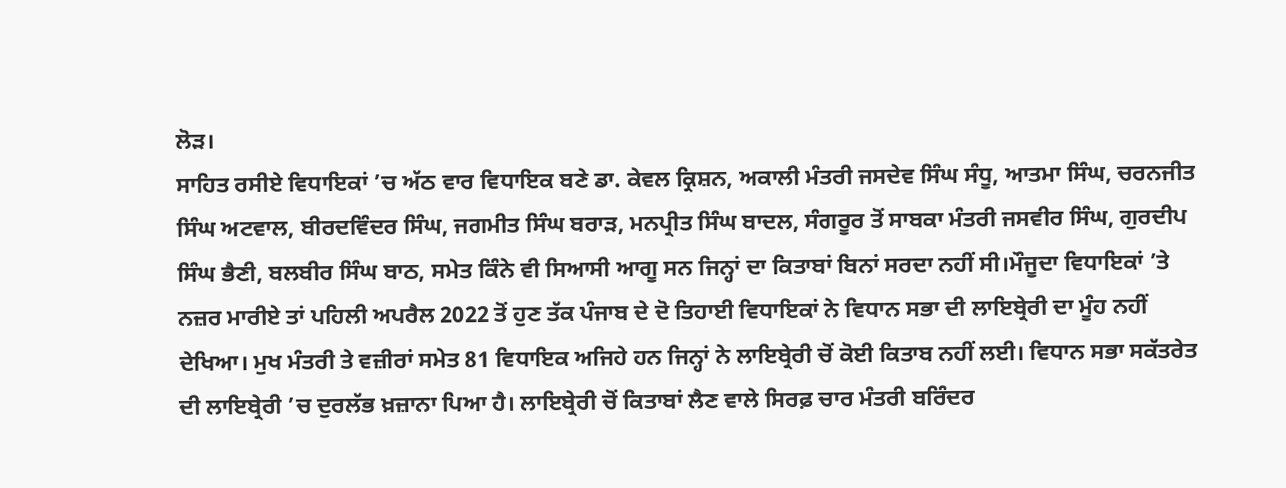ਲੋੜ।
ਸਾਹਿਤ ਰਸੀਏ ਵਿਧਾਇਕਾਂ ’ਚ ਅੱਠ ਵਾਰ ਵਿਧਾਇਕ ਬਣੇ ਡਾ. ਕੇਵਲ ਕ੍ਰਿਸ਼ਨ, ਅਕਾਲੀ ਮੰਤਰੀ ਜਸਦੇਵ ਸਿੰਘ ਸੰਧੂ, ਆਤਮਾ ਸਿੰਘ, ਚਰਨਜੀਤ ਸਿੰਘ ਅਟਵਾਲ, ਬੀਰਦਵਿੰਦਰ ਸਿੰਘ, ਜਗਮੀਤ ਸਿੰਘ ਬਰਾੜ, ਮਨਪ੍ਰੀਤ ਸਿੰਘ ਬਾਦਲ, ਸੰਗਰੂਰ ਤੋਂ ਸਾਬਕਾ ਮੰਤਰੀ ਜਸਵੀਰ ਸਿੰਘ, ਗੁਰਦੀਪ ਸਿੰਘ ਭੈਣੀ, ਬਲਬੀਰ ਸਿੰਘ ਬਾਠ, ਸਮੇਤ ਕਿੰਨੇ ਵੀ ਸਿਆਸੀ ਆਗੂ ਸਨ ਜਿਨ੍ਹਾਂ ਦਾ ਕਿਤਾਬਾਂ ਬਿਨਾਂ ਸਰਦਾ ਨਹੀਂ ਸੀ।ਮੌਜੂਦਾ ਵਿਧਾਇਕਾਂ ’ਤੇ ਨਜ਼ਰ ਮਾਰੀਏ ਤਾਂ ਪਹਿਲੀ ਅਪਰੈਲ 2022 ਤੋਂ ਹੁਣ ਤੱਕ ਪੰਜਾਬ ਦੇ ਦੋ ਤਿਹਾਈ ਵਿਧਾਇਕਾਂ ਨੇ ਵਿਧਾਨ ਸਭਾ ਦੀ ਲਾਇਬ੍ਰੇਰੀ ਦਾ ਮੂੰਹ ਨਹੀਂ ਦੇਖਿਆ। ਮੁਖ ਮੰਤਰੀ ਤੇ ਵਜ਼ੀਰਾਂ ਸਮੇਤ 81 ਵਿਧਾਇਕ ਅਜਿਹੇ ਹਨ ਜਿਨ੍ਹਾਂ ਨੇ ਲਾਇਬ੍ਰੇਰੀ ਚੋਂ ਕੋਈ ਕਿਤਾਬ ਨਹੀਂ ਲਈ। ਵਿਧਾਨ ਸਭਾ ਸਕੱਤਰੇਤ ਦੀ ਲਾਇਬ੍ਰੇਰੀ ’ਚ ਦੁਰਲੱਭ ਖ਼ਜ਼ਾਨਾ ਪਿਆ ਹੈ। ਲਾਇਬ੍ਰੇਰੀ ਚੋਂ ਕਿਤਾਬਾਂ ਲੈਣ ਵਾਲੇ ਸਿਰਫ਼ ਚਾਰ ਮੰਤਰੀ ਬਰਿੰਦਰ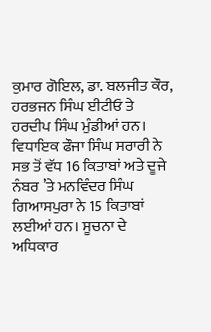ਕੁਮਾਰ ਗੋਇਲ, ਡਾ. ਬਲਜੀਤ ਕੌਰ, ਹਰਭਜਨ ਸਿੰਘ ਈਟੀਓ ਤੇ ਹਰਦੀਪ ਸਿੰਘ ਮੁੰਡੀਆਂ ਹਨ।
ਵਿਧਾਇਕ ਫੌਜਾ ਸਿੰਘ ਸਰਾਰੀ ਨੇ ਸਭ ਤੋਂ ਵੱਧ 16 ਕਿਤਾਬਾਂ ਅਤੇ ਦੂਜੇ ਨੰਬਰ ’ਤੇ ਮਨਵਿੰਦਰ ਸਿੰਘ ਗਿਆਸਪੁਰਾ ਨੇ 15 ਕਿਤਾਬਾਂ ਲਈਆਂ ਹਨ। ਸੂਚਨਾ ਦੇ ਅਧਿਕਾਰ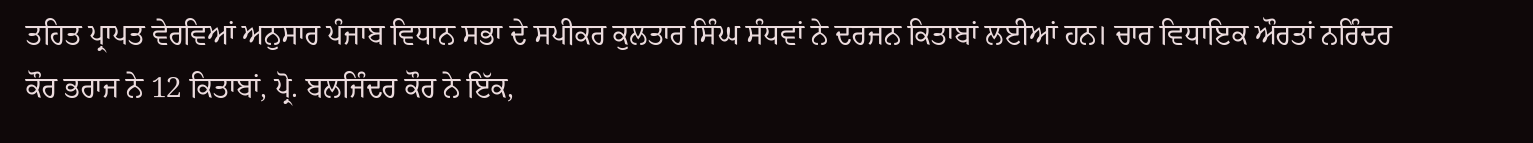ਤਹਿਤ ਪ੍ਰਾਪਤ ਵੇਰਵਿਆਂ ਅਨੁਸਾਰ ਪੰਜਾਬ ਵਿਧਾਨ ਸਭਾ ਦੇ ਸਪੀਕਰ ਕੁਲਤਾਰ ਸਿੰਘ ਸੰਧਵਾਂ ਨੇ ਦਰਜਨ ਕਿਤਾਬਾਂ ਲਈਆਂ ਹਨ। ਚਾਰ ਵਿਧਾਇਕ ਔਰਤਾਂ ਨਰਿੰਦਰ ਕੌਰ ਭਰਾਜ ਨੇ 12 ਕਿਤਾਬਾਂ, ਪ੍ਰੋ. ਬਲਜਿੰਦਰ ਕੌਰ ਨੇ ਇੱਕ,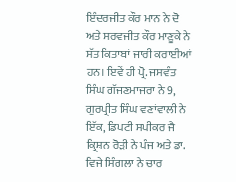ਇੰਦਰਜੀਤ ਕੌਰ ਮਾਨ ਨੇ ਦੋ ਅਤੇ ਸਰਵਜੀਤ ਕੌਰ ਮਾਣੂਕੇ ਨੇ ਸੱਤ ਕਿਤਾਬਾਂ ਜਾਰੀ ਕਰਾਈਆਂ ਹਨ। ਇਵੇਂ ਹੀ ਪ੍ਰੋ. ਜਸਵੰਤ ਸਿੰਘ ਗੱਜਣਮਾਜਰਾ ਨੇ 9, ਗੁਰਪ੍ਰੀਤ ਸਿੰਘ ਵਣਾਂਵਾਲੀ ਨੇ ਇੱਕ, ਡਿਪਟੀ ਸਪੀਕਰ ਜੈ ਕ੍ਰਿਸ਼ਨ ਰੋੜੀ ਨੇ ਪੰਜ ਅਤੇ ਡਾ. ਵਿਜੇ ਸਿੰਗਲਾ ਨੇ ਚਾਰ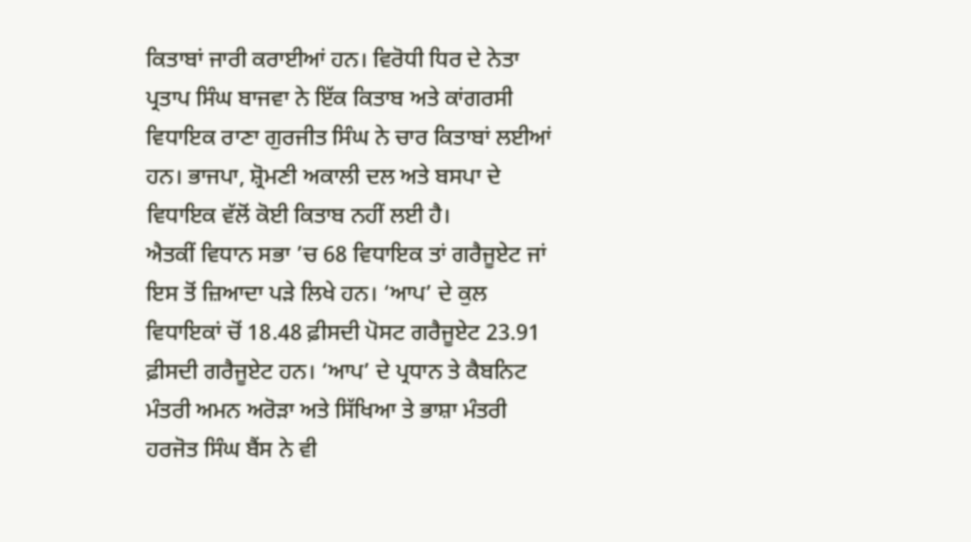ਕਿਤਾਬਾਂ ਜਾਰੀ ਕਰਾਈਆਂ ਹਨ। ਵਿਰੋਧੀ ਧਿਰ ਦੇ ਨੇਤਾ ਪ੍ਰਤਾਪ ਸਿੰਘ ਬਾਜਵਾ ਨੇ ਇੱਕ ਕਿਤਾਬ ਅਤੇ ਕਾਂਗਰਸੀ ਵਿਧਾਇਕ ਰਾਣਾ ਗੁਰਜੀਤ ਸਿੰਘ ਨੇ ਚਾਰ ਕਿਤਾਬਾਂ ਲਈਆਂ ਹਨ। ਭਾਜਪਾ, ਸ਼੍ਰੋਮਣੀ ਅਕਾਲੀ ਦਲ ਅਤੇ ਬਸਪਾ ਦੇ ਵਿਧਾਇਕ ਵੱਲੋਂ ਕੋਈ ਕਿਤਾਬ ਨਹੀਂ ਲਈ ਹੈ।
ਐਤਕੀਂ ਵਿਧਾਨ ਸਭਾ ’ਚ 68 ਵਿਧਾਇਕ ਤਾਂ ਗਰੈਜੂਏਟ ਜਾਂ ਇਸ ਤੋਂ ਜ਼ਿਆਦਾ ਪੜੇ ਲਿਖੇ ਹਨ। ‘ਆਪ’ ਦੇ ਕੁਲ ਵਿਧਾਇਕਾਂ ਚੋਂ 18.48 ਫ਼ੀਸਦੀ ਪੋਸਟ ਗਰੈਜੂਏਟ 23.91 ਫ਼ੀਸਦੀ ਗਰੈਜੂਏਟ ਹਨ। ‘ਆਪ’ ਦੇ ਪ੍ਰਧਾਨ ਤੇ ਕੈਬਨਿਟ ਮੰਤਰੀ ਅਮਨ ਅਰੋੜਾ ਅਤੇ ਸਿੱਖਿਆ ਤੇ ਭਾਸ਼ਾ ਮੰਤਰੀ ਹਰਜੋਤ ਸਿੰਘ ਬੈਂਸ ਨੇ ਵੀ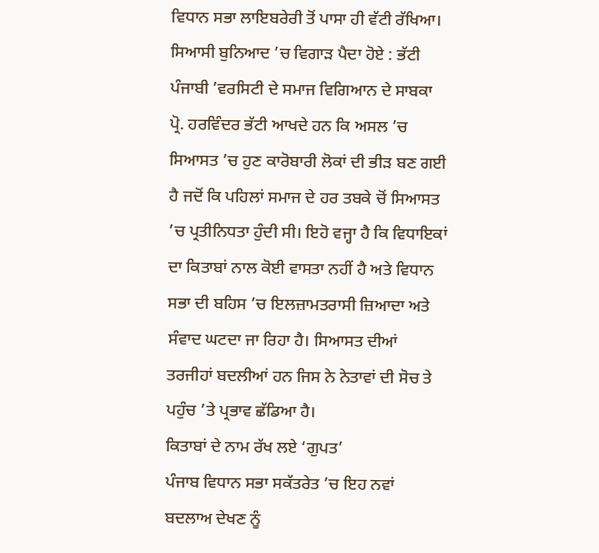ਵਿਧਾਨ ਸਭਾ ਲਾਇਬਰੇਰੀ ਤੋਂ ਪਾਸਾ ਹੀ ਵੱਟੀ ਰੱਖਿਆ।
ਸਿਆਸੀ ਬੁਨਿਆਦ ’ਚ ਵਿਗਾੜ ਪੈਦਾ ਹੋਏ : ਭੱਟੀ
ਪੰਜਾਬੀ ’ਵਰਸਿਟੀ ਦੇ ਸਮਾਜ ਵਿਗਿਆਨ ਦੇ ਸਾਬਕਾ ਪ੍ਰੋ. ਹਰਵਿੰਦਰ ਭੱਟੀ ਆਖਦੇ ਹਨ ਕਿ ਅਸਲ ’ਚ ਸਿਆਸਤ ’ਚ ਹੁਣ ਕਾਰੋਬਾਰੀ ਲੋਕਾਂ ਦੀ ਭੀੜ ਬਣ ਗਈ ਹੈ ਜਦੋਂ ਕਿ ਪਹਿਲਾਂ ਸਮਾਜ ਦੇ ਹਰ ਤਬਕੇ ਚੋਂ ਸਿਆਸਤ ’ਚ ਪ੍ਰਤੀਨਿਧਤਾ ਹੁੰਦੀ ਸੀ। ਇਹੋ ਵਜ੍ਹਾ ਹੈ ਕਿ ਵਿਧਾਇਕਾਂ ਦਾ ਕਿਤਾਬਾਂ ਨਾਲ ਕੋਈ ਵਾਸਤਾ ਨਹੀਂ ਹੈ ਅਤੇ ਵਿਧਾਨ ਸਭਾ ਦੀ ਬਹਿਸ ’ਚ ਇਲਜ਼ਾਮਤਰਾਸੀ ਜ਼ਿਆਦਾ ਅਤੇ ਸੰਵਾਦ ਘਟਦਾ ਜਾ ਰਿਹਾ ਹੈ। ਸਿਆਸਤ ਦੀਆਂ ਤਰਜੀਹਾਂ ਬਦਲੀਆਂ ਹਨ ਜਿਸ ਨੇ ਨੇਤਾਵਾਂ ਦੀ ਸੋਚ ਤੇ ਪਹੁੰਚ ’ਤੇ ਪ੍ਰਭਾਵ ਛੱਡਿਆ ਹੈ।
ਕਿਤਾਬਾਂ ਦੇ ਨਾਮ ਰੱਖ ਲਏ ‘ਗੁਪਤ’
ਪੰਜਾਬ ਵਿਧਾਨ ਸਭਾ ਸਕੱਤਰੇਤ ’ਚ ਇਹ ਨਵਾਂ ਬਦਲਾਅ ਦੇਖਣ ਨੂੰ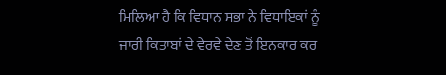ਮਿਲਿਆ ਹੈ ਕਿ ਵਿਧਾਨ ਸਭਾ ਨੇ ਵਿਧਾਇਕਾਂ ਨੂੰ ਜਾਰੀ ਕਿਤਾਬਾਂ ਦੇ ਵੇਰਵੇ ਦੇਣ ਤੋਂ ਇਨਕਾਰ ਕਰ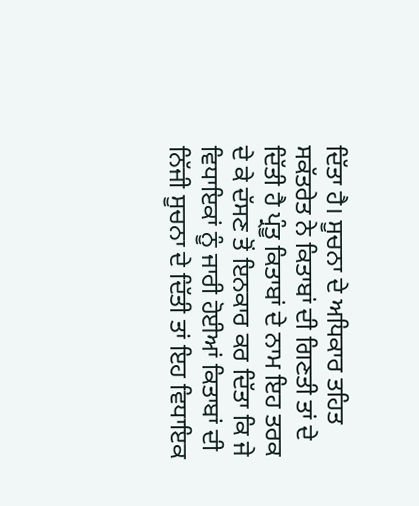ਦਿੱਤਾ ਹੈ। ਸੂਚਨਾ ਦੇ ਅਧਿਕਾਰ ਤਹਿਤ ਸਕੱਤਰੇਤ ਨੇ ਕਿਤਾਬਾਂ ਦੀ ਗਿਣਤੀ ਤਾਂ ਦੇ ਦਿੱਤੀ ਹੈ ਪ੍ਰੰਤੂ ਕਿਤਾਬਾਂ ਦੇ ਨਾਮ ਇਹ ਤਰਕ ਦੇ ਕੇ ਦੱਸਣ ਤੋਂ ਇਨਕਾਰ ਕਰ ਦਿੱਤਾ ਕਿ ਜੇ ਵਿਧਾਇਕਾਂ ਨੂੰ ਜਾਰੀ ਹੋਈਆਂ ਕਿਤਾਬਾਂ ਦੀ ਨਿੱਜੀ ਸੂਚਨਾ ਦੇ ਦਿੱਤੀ ਤਾਂ ਇਹ ਵਿਧਾਇਕ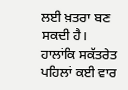ਲਈ ਖ਼ਤਰਾ ਬਣ ਸਕਦੀ ਹੈ। ਹਾਲਾਂਕਿ ਸਕੱਤਰੇਤ ਪਹਿਲਾਂ ਕਈ ਵਾਰ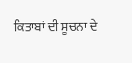ਕਿਤਾਬਾਂ ਦੀ ਸੂਚਨਾ ਦੇ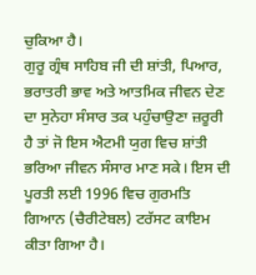ਚੁਕਿਆ ਹੈ।
ਗੁਰੂ ਗ੍ਰੰਥ ਸਾਹਿਬ ਜੀ ਦੀ ਸ਼ਾਂਤੀ, ਪਿਆਰ, ਭਰਾਤਰੀ ਭਾਵ ਅਤੇ ਆਤਮਿਕ ਜੀਵਨ ਦੇਣ ਦਾ ਸੁਨੇਹਾ ਸੰਸਾਰ ਤਕ ਪਹੁੰਚਾਉਣਾ ਜ਼ਰੂਰੀ ਹੈ ਤਾਂ ਜੋ ਇਸ ਐਟਮੀ ਯੁਗ ਵਿਚ ਸ਼ਾਂਤੀ ਭਰਿਆ ਜੀਵਨ ਸੰਸਾਰ ਮਾਣ ਸਕੇ। ਇਸ ਦੀ ਪੂਰਤੀ ਲਈ 1996 ਵਿਚ ਗੁਰਮਤਿ ਗਿਆਨ (ਚੈਰੀਟੇਬਲ) ਟਰੱਸਟ ਕਾਇਮ ਕੀਤਾ ਗਿਆ ਹੈ।